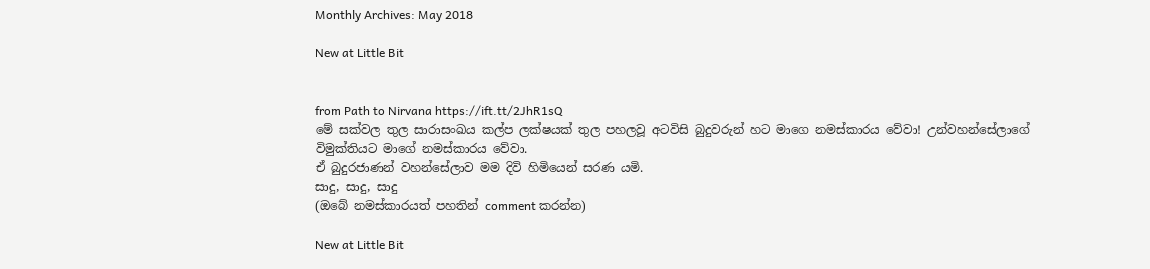Monthly Archives: May 2018

New at Little Bit


from Path to Nirvana https://ift.tt/2JhR1sQ
මේ සක්වල තුල සාරාසංඛය කල්ප ලක්ෂයක් තුල පහලවූ අටවිසි බුදුවරුන් හට මාගෙ නමස්කාරය වේවා! උන්වහන්සේලාගේ විමුක්තියට මාගේ නමස්කාරය වේවා.
ඒ බුදුරජාණන් වහන්සේලාව මම දිවි හිමියෙන් සරණ යමි.
සාදු, සාදු, සාදු
(ඔබේ නමස්කාරයත් පහතින් comment කරන්න)

New at Little Bit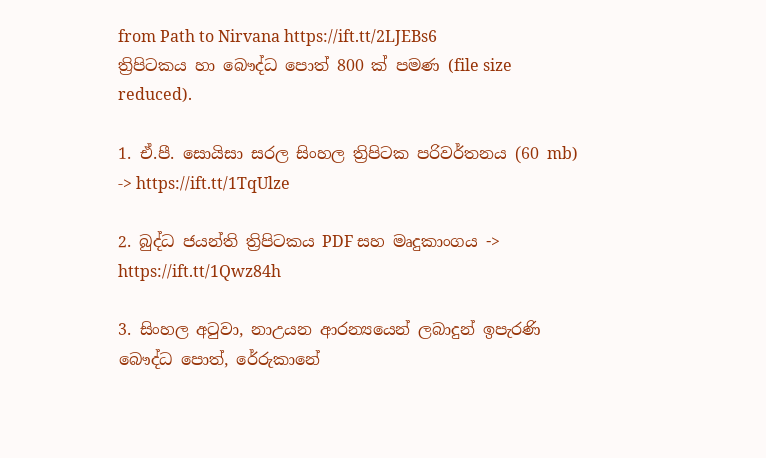from Path to Nirvana https://ift.tt/2LJEBs6
ත්‍රිපිටකය හා බෞද්ධ පොත් 800 ක් පමණ (file size reduced).

1. ඒ.පී. සොයිසා සරල සිංහල ත්‍රිපිටක පරිවර්තනය (60 mb) -> https://ift.tt/1TqUlze

2. බුද්ධ ජයන්ති ත්‍රිපිටකය PDF සහ මෘදුකාංගය -> https://ift.tt/1Qwz84h

3. සිංහල අටුවා, නාඋයන ආරන්‍යයෙන් ලබාදුන් ඉපැරණි බෞද්ධ පොත්, රේරුකානේ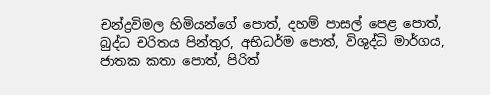චන්ද්‍රවිමල හිමියන්ගේ පොත්, දහම් පාසල් පෙළ පොත්, බුද්ධ චරිතය පින්තුර, අභිධර්ම පොත්, විශුද්ධි මාර්ගය, ජාතක කතා පොත්, පිරිත්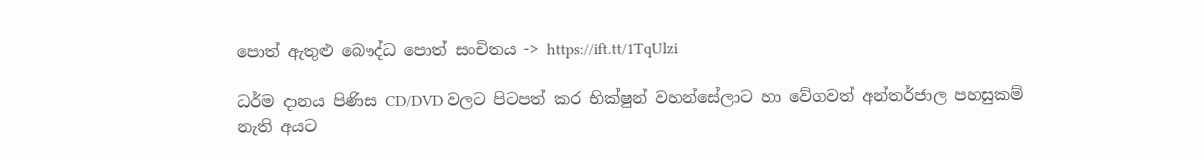පොත් ඇතුළු බෞද්ධ පොත් සංචිතය -> https://ift.tt/1TqUlzi

ධර්ම දානය පිණිස CD/DVD වලට පිටපත් කර භික්ෂුන් වහන්සේලාට හා වේගවත් අන්තර්ජාල පහසුකම් නැති අයට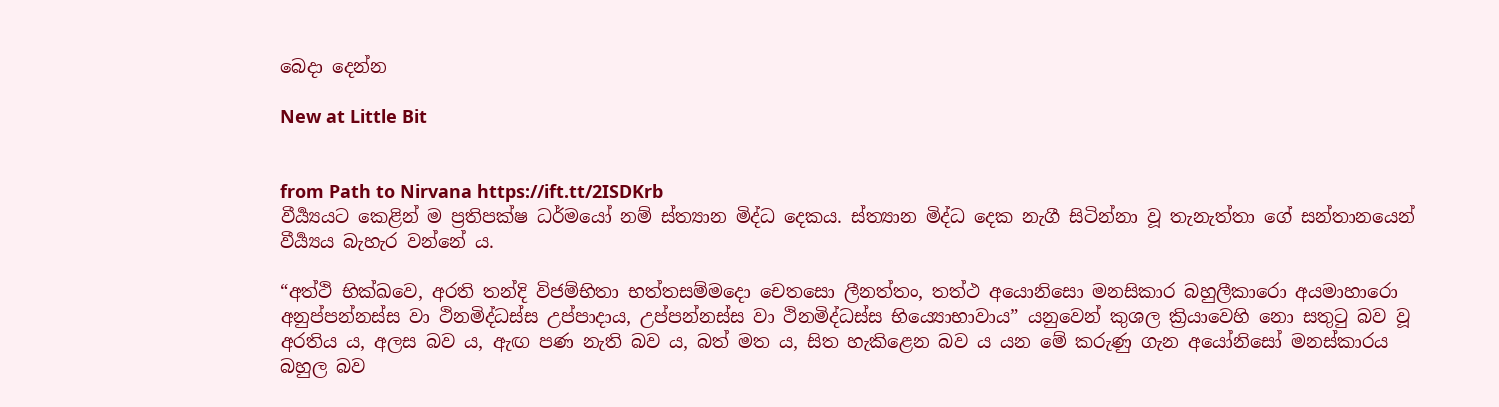බෙදා දෙන්න

New at Little Bit


from Path to Nirvana https://ift.tt/2ISDKrb
වීර්‍ය්‍යයට කෙළින් ම ප්‍රතිපක්ෂ ධර්මයෝ නම් ස්ත්‍යාන මිද්ධ දෙකය. ස්ත්‍යාන මිද්ධ දෙක නැගී සිටින්නා වූ තැනැත්තා ගේ සන්තානයෙන් වීර්‍ය්‍යය බැහැර වන්නේ ය.

“අත්ථි භික්ඛවෙ, අරති තන්දි විජම්භිතා භත්තසම්මදො චෙතසො ලීනත්තං, තත්ථ අයොනිසො මනසිකාර බහුලීකාරො අයමාහාරො අනුප්පන්නස්ස වා ථිනමිද්ධස්ස උප්පාදාය, උප්පන්නස්ස වා ථිනමිද්ධස්ස භිය්‍යොභාවාය” යනුවෙන් කුශල ක්‍රියාවෙහි නො සතු‍ටු බව වූ අරතිය ය, අලස බව ය, ඇඟ පණ නැති බව ය, බත් මත ය, සිත හැකිළෙන බව ය යන මේ කරුණු ගැන අයෝනිසෝ මනස්කාරය බහුල බව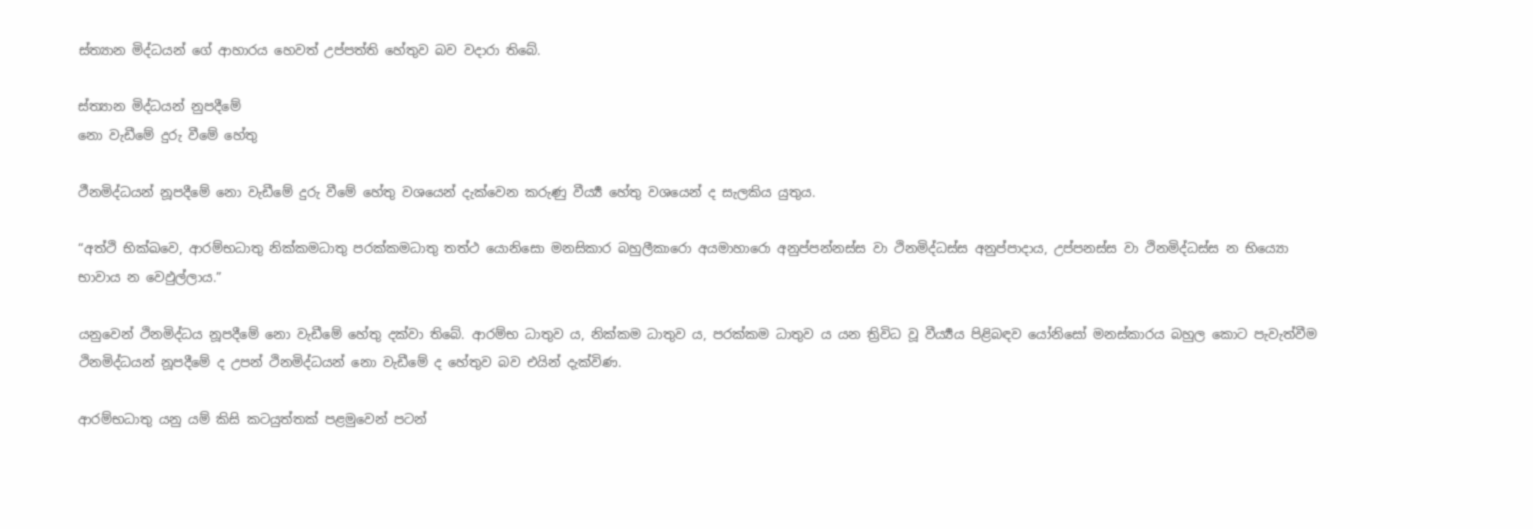ස්ත්‍යාන මිද්ධයන් ගේ ආහාරය හෙවත් උප්පත්ති හේතුව බව වදාරා තිබේ.

ස්ත්‍යාන මිද්ධයන් නුපදීමේ
නො වැඩීමේ දුරු වීමේ හේතු

ථීනමිද්ධයන් නූපදීමේ නො වැඩීමේ දුරු වීමේ හේතු වශයෙන් දැක්වෙන කරුණු වීර්‍ය්‍ය හේතු වශයෙන් ද සැලකිය යුතුය.

“අත්ථි භික්ඛවෙ, ආරම්භධාතු නික්කමධාතු පරක්කමධාතු තත්ථ යොනිසො මනසිකාර බහුලීකාරො අයමාහාරො අනුප්පන්නස්ස වා ථිනමිද්ධස්ස අනුප්පාදාය, උප්පනස්ස වා ථිනමිද්ධස්ස න භිය්‍යො භාවාය න වෙඵුල්ලාය.”

යනුවෙන් ථිනමිද්ධය නූපදීමේ නො වැඩීමේ හේතු දක්වා තිබේ. ආරම්භ ධාතුව ය, නික්කම ධාතුව ය, පරක්කම ධාතුව ය යන ත්‍රිවිධ වූ වීර්‍ය්‍යය පිළිබඳව යෝනිසෝ මනස්කාරය බහුල කොට පැවැත්වීම ථිනමිද්ධයන් නූපදීමේ ද උපන් ථිනමිද්ධයන් නො වැඩීමේ ද හේතුව බව එයින් දැක්විණ.

ආරම්භධාතු යනු යම් කිසි කටයුත්තක් පළමුවෙන් පටන්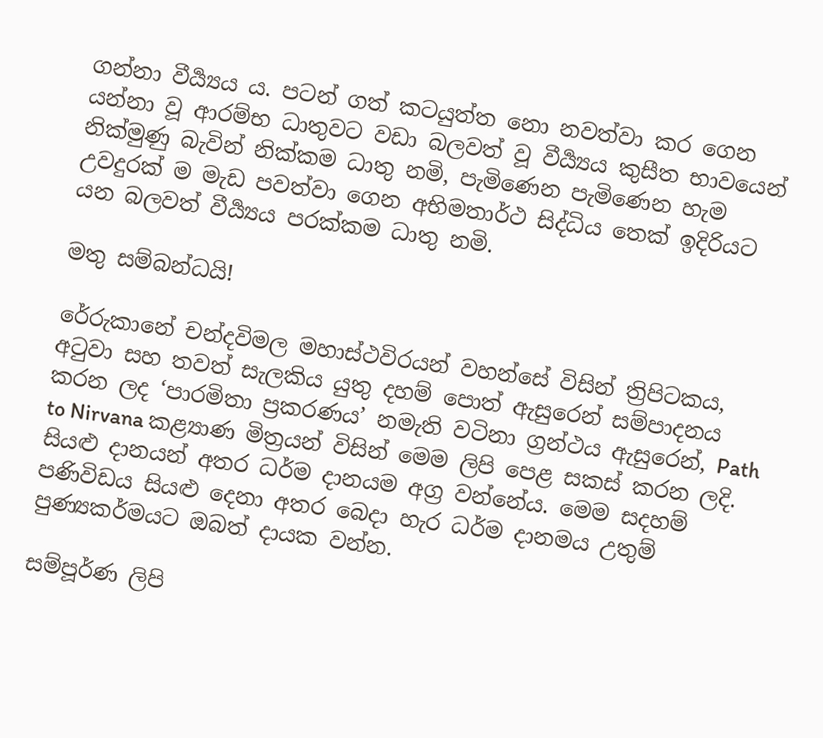ගන්නා වීර්‍ය්‍යය ය. පටන් ගත් කටයුත්ත නො නවත්වා කර ගෙන යන්නා වූ ආරම්භ ධාතුවට වඩා බලවත් වූ වීර්‍ය්‍යය කුසීත භාවයෙන් නික්මුණු බැවින් නික්කම ධාතු නමි, පැමිණෙන පැමිණෙන හැම උවදුරක් ම මැඩ පවත්වා ගෙන අභිමතාර්ථ සිද්ධිය තෙක් ඉදිරියට යන බලවත් වීර්‍ය්‍යය පරක්කම ධාතු නමි.

මතු සම්බන්ධයි!

රේරුකානේ චන්දවිමල මහාස්ථවිරයන් වහන්සේ විසින් ත්‍රිපිටකය, අටුවා සහ තවත් සැලකිය යුතු දහම් පොත් ඇසුරෙන් සම්පාදනය කරන ලද ‘පාරමිතා ප්‍රකරණය’ නමැති වටිනා ග්‍රන්ථය ඇසුරෙන්, Path to Nirvana කළ්‍යාණ මිත්‍රයන් විසින් මෙම ලිපි පෙළ සකස් කරන ලදි. සියළු දානයන් අතර ධර්ම දානයම අග්‍ර වන්නේය. මෙම සදහම් පණිවිඩය සියළු දෙනා අතර බෙදා හැර ධර්ම දානමය උතුම් පුණ්‍යකර්මයට ඔබත් දායක වන්න.

සම්පූර්ණ ලිපි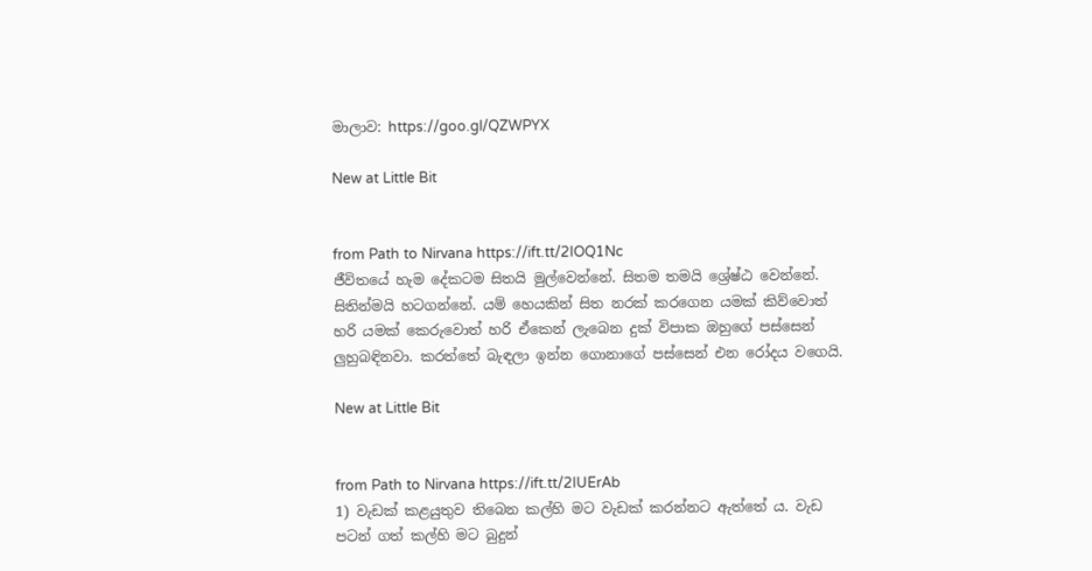මාලාව: https://goo.gl/QZWPYX

New at Little Bit


from Path to Nirvana https://ift.tt/2IOQ1Nc
ජීවිතයේ හැම දේකටම සිතයි මුල්වෙන්නේ. සිතම තමයි ශ්‍රේෂ්ඨ වෙන්නේ. සිතින්මයි හටගන්නේ. යම් හෙයකින් සිත නරක් කරගෙන යමක් කිව්වොත් හරි යමක් කෙරුවොත් හරි ඒකෙන් ලැබෙන දුක් විපාක ඔහුගේ පස්සෙන් ලුහුබඳිනවා. කරත්තේ බැඳලා ඉන්න ගොනාගේ පස්සෙන් එන රෝදය වගෙයි.

New at Little Bit


from Path to Nirvana https://ift.tt/2IUErAb
1) වැඩක් කළයුතුව තිබෙන කල්හි මට වැඩක් කරන්නට ඇත්තේ ය. වැඩ පටන් ගත් කල්හි මට බුදුන්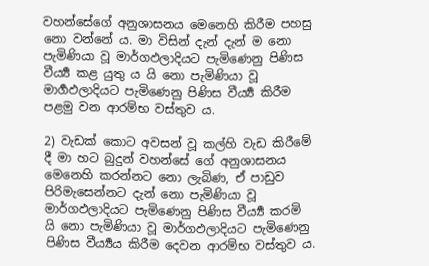වහන්සේගේ අනුශාසනය මෙනෙහි කිරීම පහසු නො වන්නේ ය. මා විසින් දැන් දැන් ම නො පැමිණියා වූ මාර්ගඵලාදියට පැමිණෙනු පිණිස වීර්‍ය්‍ය කළ යුතු ය යි නො පැමිණියා වූ මාර්‍ගඵලාදියට පැමිණෙනු පිණිස වීර්‍ය්‍ය කිරීම පළමු වන ආරම්භ වස්තුව ය.

2) වැඩක් කොට අවසන් වූ කල්හි වැඩ කිරීමේ දී මා හට බුදුන් වහන්සේ ගේ අනුශාසනය මෙනෙහි කරන්නට නො ලැබිණ, ඒ පාඩුව පිරිමැසෙන්නට දැන් නො පැමිණියා වූ මාර්ගඵලාදියට පැමිණෙනු පිණිස වීර්‍ය්‍ය කරමි යි නො පැමිණියා වූ මාර්ගඵලාදියට පැමිණෙනු පිණිස වීර්‍ය්‍යය කිරීම දෙවන ආරම්භ වස්තුව ය.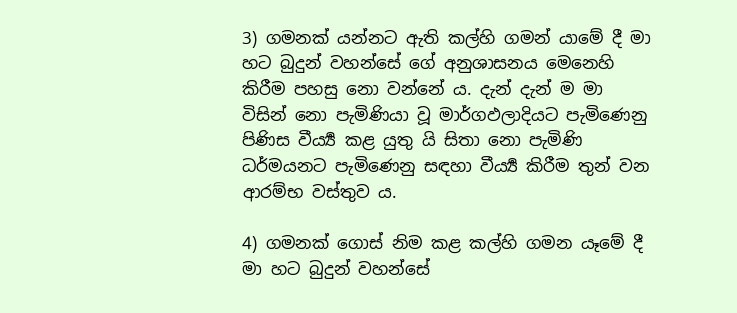3) ගමනක් යන්නට ඇති කල්හි ගමන් යාමේ දී මා හට බුදුන් වහන්සේ ගේ අනුශාසනය මෙනෙහි කිරීම පහසු නො වන්නේ ය. දැන් දැන් ම මා විසින් නො පැමිණියා වූ මාර්ගඵලාදියට පැමිණෙනු පිණිස වීර්‍ය්‍ය කළ යුතු යි සිතා නො පැමිණි ධර්මයනට පැමිණෙනු සඳහා වීර්‍ය්‍ය කිරීම තුන් වන ආරම්භ වස්තුව ය.

4) ගමනක් ගොස් නිම කළ කල්හි ගමන යෑමේ දී මා හට බුදුන් වහන්සේ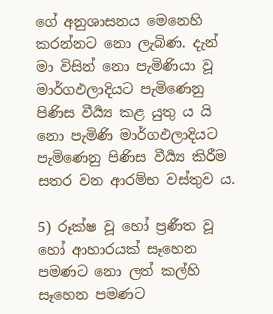ගේ අනුශාසනය මෙනෙහි කරන්නට නො ලැබිණ. දැන් මා විසින් නො පැමිණියා වූ මාර්ගඵලාදියට පැමිණෙනු පිණිස වීර්‍ය්‍ය කළ යුතු ය යි නො පැමිණි මාර්ගඵලාදියට පැමිණෙනු පිණිස වීර්‍ය්‍ය කිරීම සතර වන ආරම්භ වස්තුව ය.

5) රූක්ෂ වූ හෝ ප්‍රණීත වූ හෝ ආහාරයක් සෑහෙන පමණට නො ලත් කල්හි සෑහෙන පමණට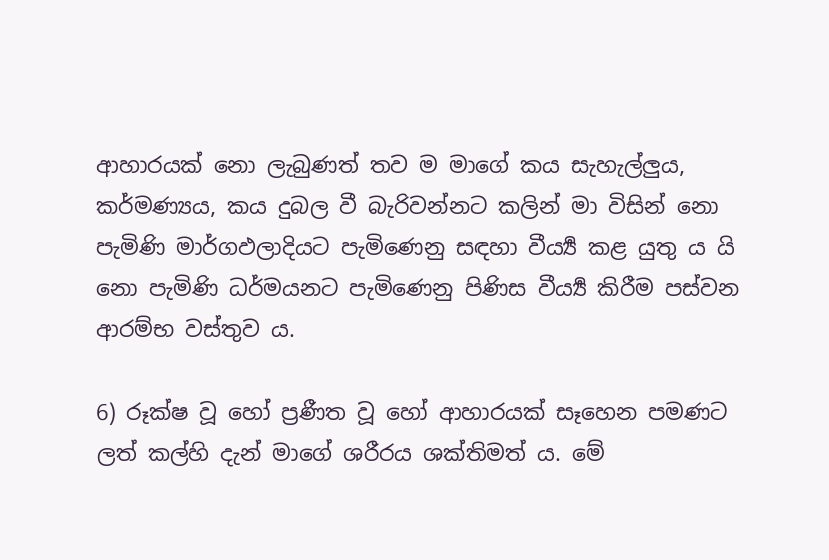ආහාරයක් නො ලැබුණත් තව ම මාගේ කය සැහැල්ලුය, කර්මණ්‍යය, කය දුබල වී බැරිවන්නට කලින් මා විසින් නො පැමිණි මාර්ගඵලාදියට පැමිණෙනු සඳහා වීර්‍ය්‍ය කළ යුතු ය යි නො පැමිණි ධර්මයනට පැමිණෙනු පිණිස වීර්‍ය්‍ය කිරීම පස්වන ආරම්භ වස්තුව ය.

6) රූක්ෂ වූ හෝ ප්‍රණීත වූ හෝ ආහාරයක් සෑහෙන පමණට ලත් කල්හි දැන් මාගේ ශරීරය ශක්තිමත් ය. මේ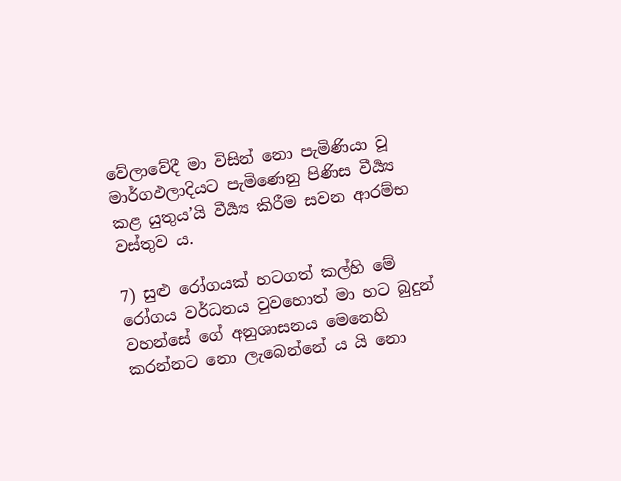වේලාවේදී මා විසින් නො පැමිණියා වූ මාර්ගඵලාදියට පැමිණෙනු පිණිස වීර්‍ය්‍ය කළ යුතුය’යි වීර්‍ය්‍ය කිරීම සවන ආරම්භ වස්තුව ය.

7) සුළු රෝගයක් හටගත් කල්හි මේ රෝගය වර්ධනය වුවහොත් මා හට බුදුන් වහන්සේ ගේ අනුශාසනය මෙනෙහි කරන්නට නො ලැබෙන්නේ ය යි නො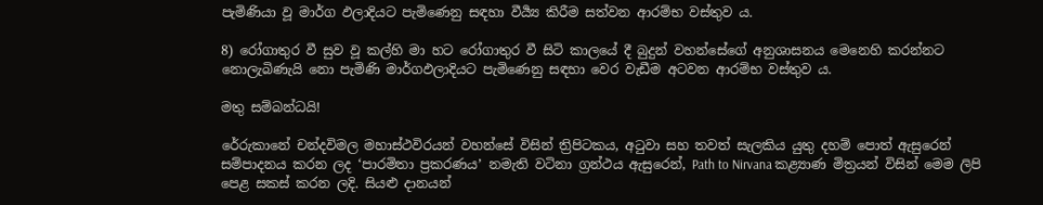පැමිණියා වූ මාර්ග ඵලාදියට පැමිණෙනු සඳහා වීර්‍ය්‍ය කිරීම සත්වන ආරම්භ වස්තුව ය.

8) රෝගාතුර වී සුව වූ කල්හි මා හට රෝගාතුර වී සිටි කාලයේ දී බුදුන් වහන්සේගේ අනුශාසනය මෙනෙහි කරන්නට නොලැබිණැයි නො පැමිණි මාර්ගඵලාදියට පැමිණෙනු සඳහා වෙර වැඩීම අටවන ආරම්භ වස්තුව ය.

මතු සම්බන්ධයි!

රේරුකානේ චන්දවිමල මහාස්ථවිරයන් වහන්සේ විසින් ත්‍රිපිටකය, අටුවා සහ තවත් සැලකිය යුතු දහම් පොත් ඇසුරෙන් සම්පාදනය කරන ලද ‘පාරමිතා ප්‍රකරණය’ නමැති වටිනා ග්‍රන්ථය ඇසුරෙන්, Path to Nirvana කළ්‍යාණ මිත්‍රයන් විසින් මෙම ලිපි පෙළ සකස් කරන ලදි. සියළු දානයන්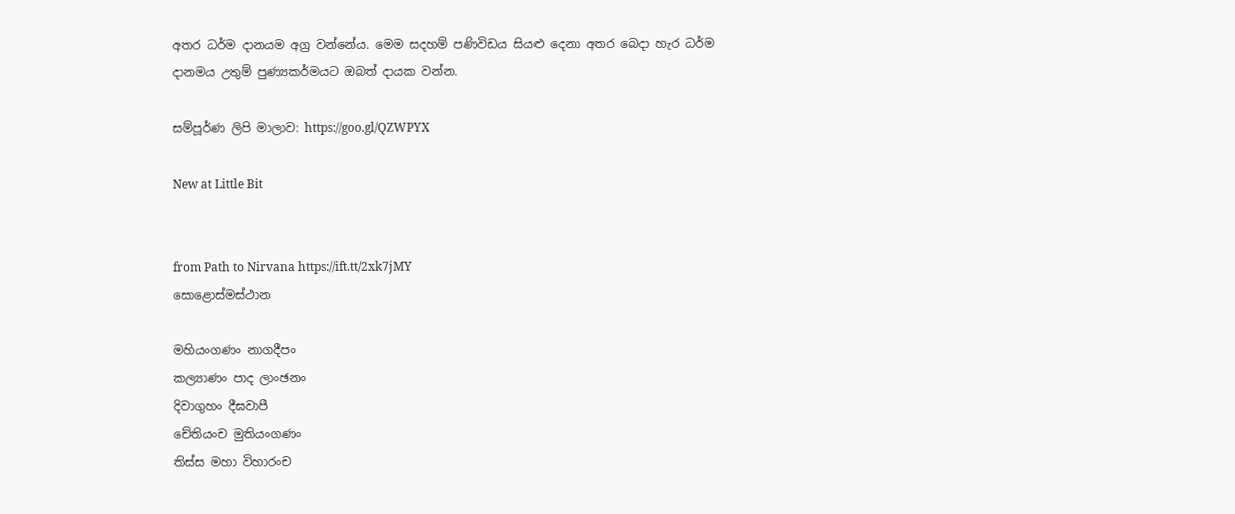අතර ධර්ම දානයම අග්‍ර වන්නේය. මෙම සදහම් පණිවිඩය සියළු දෙනා අතර බෙදා හැර ධර්ම දානමය උතුම් පුණ්‍යකර්මයට ඔබත් දායක වන්න.

සම්පූර්ණ ලිපි මාලාව: https://goo.gl/QZWPYX

New at Little Bit


from Path to Nirvana https://ift.tt/2xk7jMY
සොළොස්මස්ථාන

මහියංගණං නාගදීපං
කල්‍යාණං පාද ලාංඡනං
දිවාගුහං දීඝවාපී
චේතියංච මුතියංගණං
තිස්ස මහා විහාරංච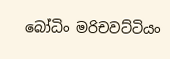බෝධිං මරිචවට්ටියං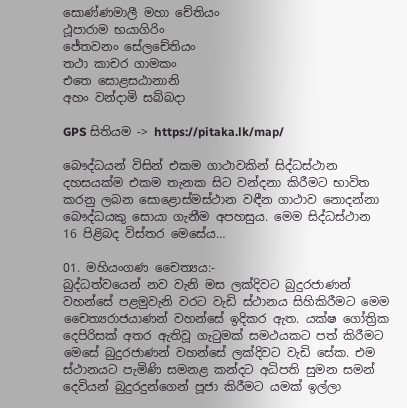සොණ්ණමාලී මහා චේතියං
ථූපාරාම භයාගිරිං
ජේතවනං සේලචේතියං
තථා කාචර ගාමකං
එතෙ සොළසඨානානි
අහං වන්දාමි සබ්බදා

GPS සිතියම -> https://pitaka.lk/map/

බෞද්ධයන් විසින් එකම ගාථාවකින් සිද්ධස්ථාන දහසයක්ම එකම තැනක සිට වන්දනා කිරීමට භාවිත කරනු ලබන සොළොස්මස්ථාන වඳීන ගාථාව නොදන්නා බෞද්ධයකු සොයා ගැනීම අපහසුය. මෙම සිද්ධස්ථාන 16 පිළිබද විස්තර මෙසේය…

01. මහියංගණ චෛත්‍යය:-
බුද්ධත්වයෙන් නව වැනි මස ලක්දිවට බුදුරජාණන් වහන්සේ පළමුවැනි වරට වැඩි ස්ථානය සිහිකිරීමට මෙම චෛත්‍යරාජයාණන් වහන්සේ ඉදිකර ඇත. යක්ෂ ගෝත්‍රික දෙපිරිසක් අතර ඇතිවූ ගැටුමක් සමථයකට පත් කිරීමට මෙසේ බුදුරජාණන් වහන්සේ ලක්දිවට වැඩි සේක. එම ස්ථානයට පැමිණි සමනළ කන්දට අධිපති සුමන සමන් දෙවියන් බුදුරදුන්ගෙන් පූජා කිරීමට යමක් ඉල්ලා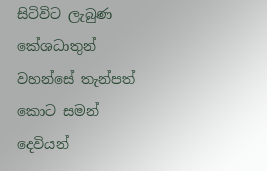සිටිවිට ලැබුණ කේශධාතුන් වහන්සේ තැන්පත් කොට සමන් දෙවියන්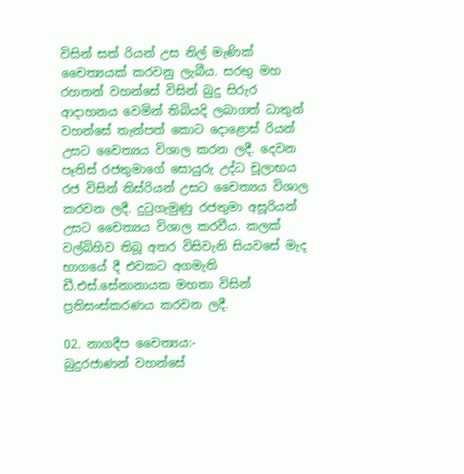විසින් සත් රියන් උස නිල් මැණික් චෛත්‍යයක් කරවනු ලැබීය. සරභු මහ රහතන් වහන්සේ විසින් බුදු සිරුර ආදාහනය වෙමින් තිබියදි ලබාගත් ධාතුන් වහන්සේ තැන්පත් කොට දොළොස් රියන් උසට චෛත්‍යය විශාල කරන ලදී. දෙවන පෑතිස් රජතුමාගේ සොයුරු උද්ධ චූලාභය රජ විසින් තිස්රියන් උසට චෛත්‍යය විශාල කරවන ලදී. දුටුගැමුණු රජතුමා අසූරියන් උසට චෛත්‍යය විශාල කරවීය. කලක් වල්බිහිව තිබූ අතර විසිවැනි සියවසේ මැද භාගයේ දී එවකට අගමැති ඩී.එස්.සේනානායක මහතා විසින් ප්‍රතිසංස්කරණය කරවන ලදී.

02. නාගදීප චෛත්‍යය:-
බුදුරජාණන් වහන්සේ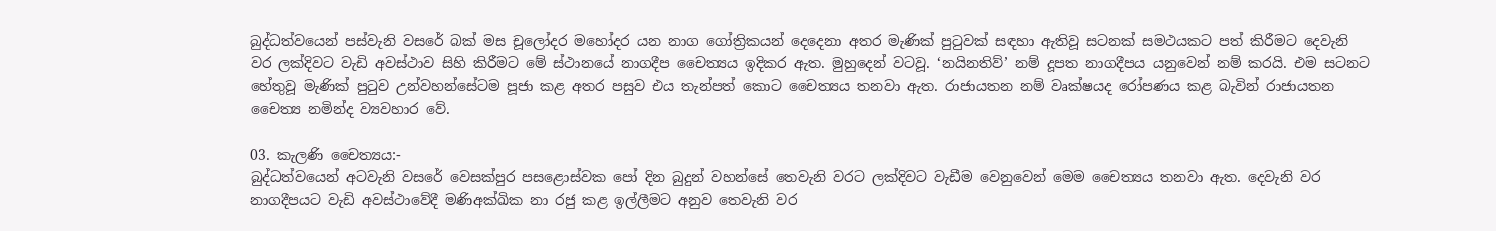බුද්ධත්වයෙන් පස්වැනි වසරේ බක් මස චූලෝදර මහෝදර යන නාග ගෝත්‍රිකයන් දෙදෙනා අතර මැණික් පුටුවක් සඳහා ඇතිවූ සටනක් සමථයකට පත් කිරීමට දෙවැනි වර ලක්දිවට වැඩි අවස්ථාව සිහි කිරීමට මේ ස්ථානයේ නාගදීප චෛත්‍යය ඉදිකර ඇත. මුහුදෙන් වටවූ. ‘නයිනතිව්’ නම් දූපත නාගදීපය යනුවෙන් නම් කරයි. එම සටනට හේතුවූ මැණික් පුටුව උන්වහන්සේටම පූජා කළ අතර පසුව එය තැන්පත් කොට චෛත්‍යය තනවා ඇත. රාජායතන නම් වෘක්ෂයද රෝපණය කළ බැවින් රාජායතන චෛත්‍ය නමින්ද ව්‍යවහාර වේ.

03. කැලණි චෛත්‍යය:-
බුද්ධත්වයෙන් අටවැනි වසරේ වෙසක්පුර පසළොස්වක පෝ දින බුදුන් වහන්සේ තෙවැනි වරට ලක්දිවට වැඩීම වෙනුවෙන් මෙම චෛත්‍යය තනවා ඇත. දෙවැනි වර නාගදීපයට වැඩි අවස්ථාවේදී මණිඅක්ඛික නා රජු කළ ඉල්ලීමට අනුව තෙවැනි වර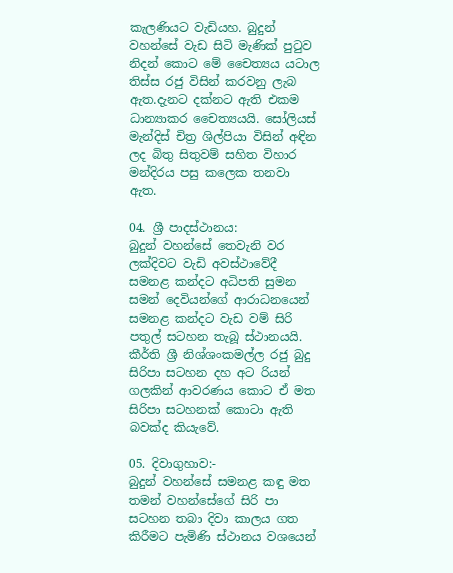කැලණියට වැඩියහ. බුදුන් වහන්සේ වැඩ සිටි මැණික් පුටුව නිදන් කොට මේ චෛත්‍යය යටාල තිස්ස රජු විසින් කරවනු ලැබ ඇත.දැනට දක්නට ඇති එකම ධාන්‍යාකර චෛත්‍යයයි. සෝලියස් මැන්දිස් චිත්‍ර ශිල්පියා විසින් අඳින ලද බිතු සිතුවම් සහිත විහාර මන්දිරය පසු කලෙක තනවා ඇත.

04. ශ්‍රී පාදස්ථානය:
බුදුන් වහන්සේ තෙවැනි වර ලක්දිවට වැඩි අවස්ථාවේදී සමනළ කන්දට අධිපති සුමන සමන් දෙවියන්ගේ ආරාධනයෙන් සමනළ කන්දට වැඩ වම් සිරි පතුල් සටහන තැබූ ස්ථානයයි. කීර්ති ශ්‍රී නිශ්ශංකමල්ල රජු බුදු සිරිපා සටහන දහ අට රියන් ගලකින් ආවරණය කොට ඒ මත සිරිපා සටහනක් කොටා ඇති බවක්ද කියැවේ.

05. දිවාගුහාව:-
බුදුන් වහන්සේ සමනළ කඳු මත තමන් වහන්සේගේ සිරි පා සටහන තබා දිවා කාලය ගත කිරීමට පැමිණි ස්ථානය වශයෙන්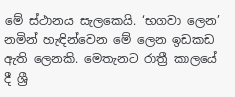මේ ස්ථානය සැලකෙයි. ‘භගවා ලෙන’ නමින් හැඳින්වෙන මේ ලෙන ඉඩකඩ ඇති ලෙනකි. මෙතැනට රාත්‍රී කාලයේ දී ශ්‍රී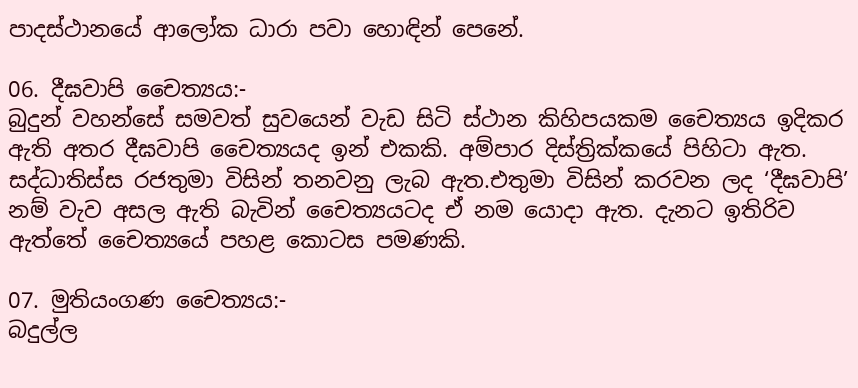පාදස්ථානයේ ආලෝක ධාරා පවා හොඳින් පෙනේ.

06. දීඝවාපි චෛත්‍යය:-
බුදුන් වහන්සේ සමවත් සුවයෙන් වැඩ සිටි ස්ථාන කිහිපයකම චෛත්‍යය ඉදිකර ඇති අතර දීඝවාපි චෛත්‍යයද ඉන් එකකි. අම්පාර දිස්ත්‍රික්කයේ පිහිටා ඇත. සද්ධාතිස්ස රජතුමා විසින් තනවනු ලැබ ඇත.එතුමා විසින් කරවන ලද ‘දීඝවාපි’ නම් වැව අසල ඇති බැවින් චෛත්‍යයටද ඒ නම යොදා ඇත. දැනට ඉතිරිව ඇත්තේ චෛත්‍යයේ පහළ කොටස පමණකි.

07. මුතියංගණ චෛත්‍යය:-
බදුල්ල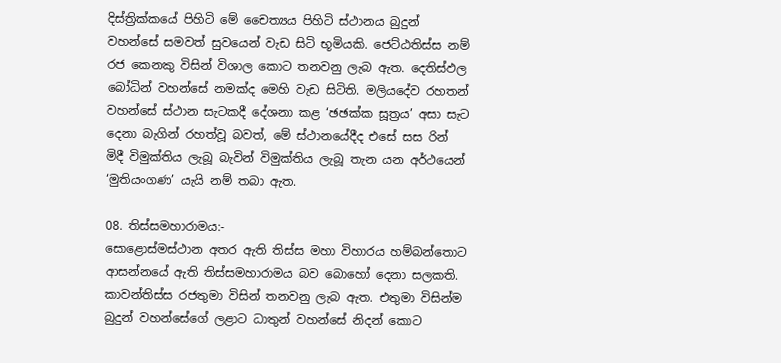දිස්ත්‍රික්කයේ පිහිටි මේ චෛත්‍යය පිහිටි ස්ථානය බුදුන් වහන්සේ සමවත් සුවයෙන් වැඩ සිටි භූමියකි. ජෙට්ඨතිස්ස නම් රජ කෙනකු විසින් විශාල කොට තනවනු ලැබ ඇත. දෙතිස්ඵල බෝධින් වහන්සේ නමක්ද මෙහි වැඩ සිටිති. මලියදේව රහතන් වහන්සේ ස්ථාන සැටකදී දේශනා කළ ‘ඡඡක්ක සූත්‍රය’ අසා සැට දෙනා බැගින් රහත්වූ බවත්, මේ ස්ථානයේදීද එසේ සස රින් මිදී විමුක්තිය ලැබූ බැවින් විමුක්තිය ලැබූ තැන යන අර්ථයෙන් ‘මුතියංගණ’ යැයි නම් තබා ඇත.

08. තිස්සමහාරාමය:-
සොළොස්මස්ථාන අතර ඇති තිස්ස මහා විහාරය හම්බන්තොට ආසන්නයේ ඇති තිස්සමහාරාමය බව බොහෝ දෙනා සලකති. කාවන්තිස්ස රජතුමා විසින් තනවනු ලැබ ඇත. එතුමා විසින්ම බුදුන් වහන්සේගේ ලළාට ධාතුන් වහන්සේ නිදන් කොට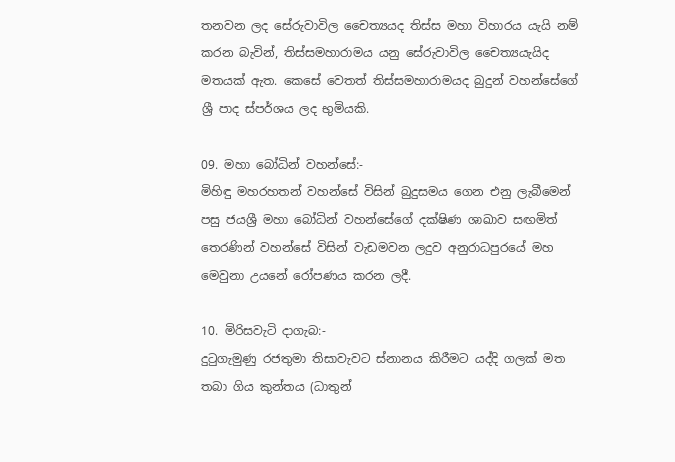තනවන ලද සේරුවාවිල චෛත්‍යයද තිස්ස මහා විහාරය යැයි නම් කරන බැවින්, තිස්සමහාරාමය යනු සේරුවාවිල චෛත්‍යයැයිද මතයක් ඇත. කෙසේ වෙතත් තිස්සමහාරාමයද බුදුන් වහන්සේගේ ශ්‍රී පාද ස්පර්ශය ලද භුමියකි.

09. මහා බෝධින් වහන්සේ:-
මිහිඳු මහරහතන් වහන්සේ විසින් බුදුසමය ගෙන එනු ලැබීමෙන් පසු ජයශ්‍රී මහා බෝධින් වහන්සේගේ දක්ෂිණ ශාඛාව සඟමිත් තෙරණින් වහන්සේ විසින් වැඩමවන ලදුව අනුරාධපුරයේ මහ මෙවුනා උයනේ රෝපණය කරන ලදී.

10. මිරිසවැටි දාගැබ:-
දුටුගැමුණු රජතුමා තිසාවැවට ස්නානය කිරීමට යද්දි ගලක් මත තබා ගිය කුන්තය (ධාතුන්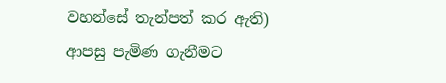වහන්සේ තැන්පත් කර ඇති) ආපසු පැමිණ ගැනීමට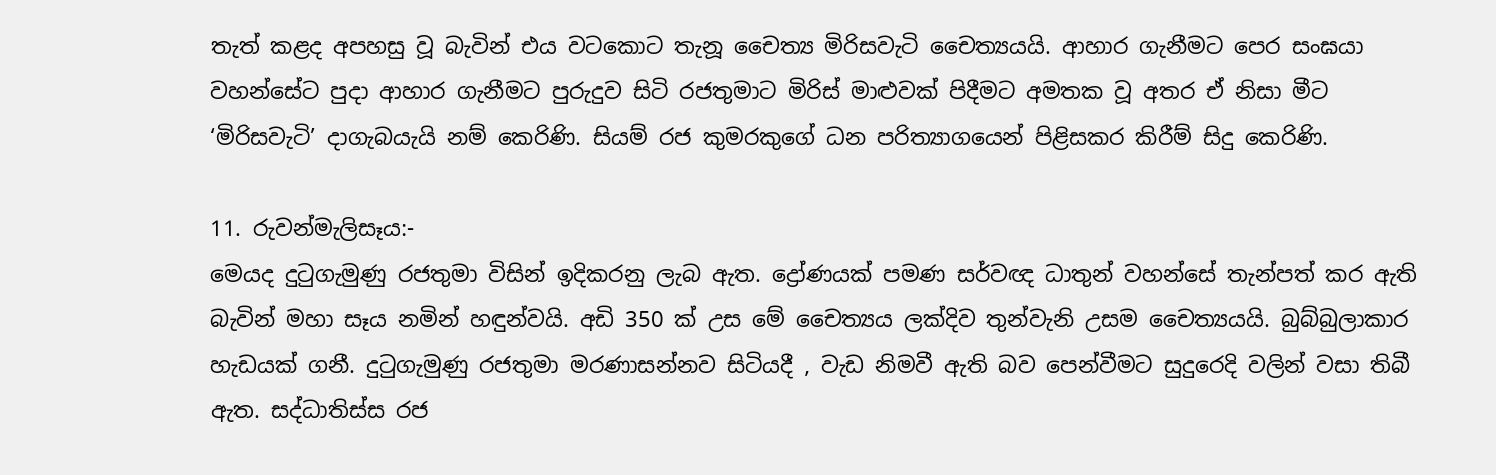තැත් කළද අපහසු වූ බැවින් එය වටකොට තැනූ චෛත්‍ය මිරිසවැටි චෛත්‍යයයි. ආහාර ගැනීමට පෙර සංඝයා වහන්සේට පුදා ආහාර ගැනීමට පුරුදුව සිටි රජතුමාට මිරිස් මාළුවක් පිදීමට අමතක වූ අතර ඒ නිසා මීට ‘මිරිසවැටි’ දාගැබයැයි නම් කෙරිණි. සියම් රජ කුමරකුගේ ධන පරිත්‍යාගයෙන් පිළිසකර කිරීම් සිදු කෙරිණි.

11. රුවන්මැලිසෑය:-
මෙයද දුටුගැමුණු රජතුමා විසින් ඉදිකරනු ලැබ ඇත. ද්‍රෝණයක් පමණ සර්වඥ ධාතුන් වහන්සේ තැන්පත් කර ඇති බැවින් මහා සෑය නමින් හඳුන්වයි. අඩි 350 ක් උස මේ චෛත්‍යය ලක්දිව තුන්වැනි උසම චෛත්‍යයයි. බුබ්බුලාකාර හැඩයක් ගනී. දුටුගැමුණු රජතුමා මරණාසන්නව සිටියදී , වැඩ නිමවී ඇති බව පෙන්වීමට සුදුරෙදි වලින් වසා තිබී ඇත. සද්ධාතිස්ස රජ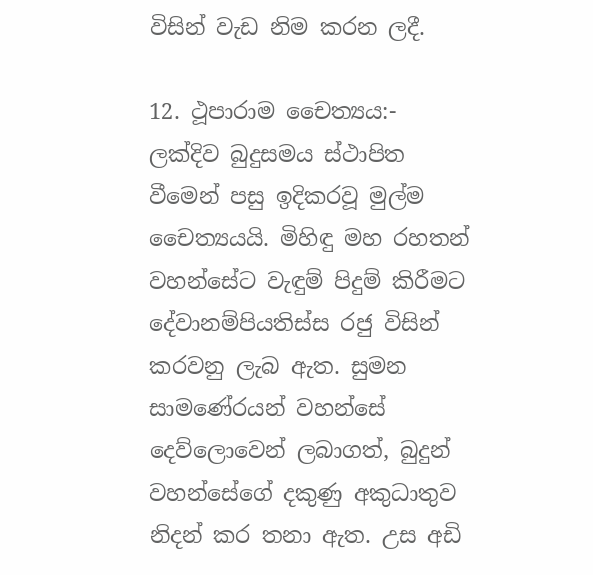විසින් වැඩ නිම කරන ලදී.

12. ථූපාරාම චෛත්‍යය:-
ලක්දිව බුදුසමය ස්ථාපිත වීමෙන් පසු ඉදිකරවූ මුල්ම චෛත්‍යයයි. මිහිඳු මහ රහතන් වහන්සේට වැඳුම් පිදුම් කිරීමට දේවානම්පියතිස්ස රජු විසින් කරවනු ලැබ ඇත. සුමන සාමණේරයන් වහන්සේ දෙව්ලොවෙන් ලබාගත්, බුදුන් වහන්සේගේ දකුණු අකුධාතුව නිදන් කර තනා ඇත. උස අඩි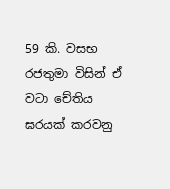59 කි. වසභ රජතුමා විසින් ඒ වටා චේතිය ඝරයක් කරවනු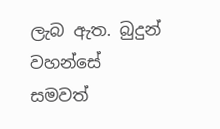ලැබ ඇත. බුදුන් වහන්සේ සමවත්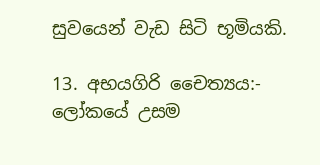සුවයෙන් වැඩ සිටි භූමියකි.

13. අභයගිරි චෛත්‍යය:-
ලෝකයේ උසම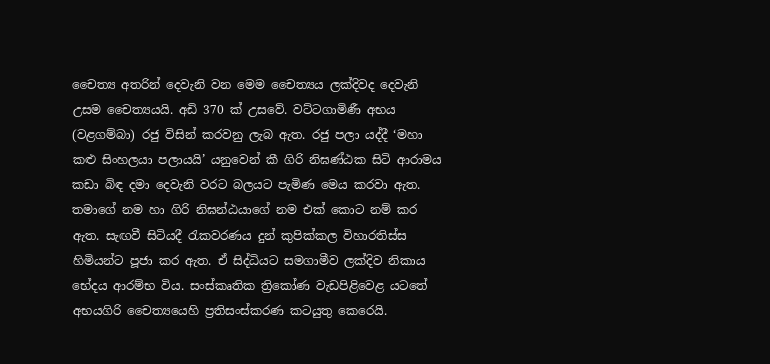චෛත්‍ය අතරින් දෙවැනි වන මෙම චෛත්‍යය ලක්දිවද දෙවැනි උසම චෛත්‍යයයි. අඩි 370 ක් උසවේ. වට්ටගාමිණී අභය (වළගම්බා) රජු විසින් කරවනු ලැබ ඇත. රජු පලා යද්දී ‘මහා කළු සිංහලයා පලායයි’ යනුවෙන් කී ගිරි නිඝණ්ඨක සිටි ආරාමය කඩා බිඳ දමා දෙවැනි වරට බලයට පැමිණ මෙය කරවා ඇත. තමාගේ නම හා ගිරි නිඝන්ඨයාගේ නම එක් කොට නම් කර ඇත. සැඟවී සිටියදී රැකවරණය දුන් කුපික්කල විහාරතිස්ස හිමියන්ට පූජා කර ඇත. ඒ සිද්ධියට සමගාමීව ලක්දිව නිකාය භේදය ආරම්භ විය. සංස්කෘතික ත්‍රිකෝණ වැඩපිළිවෙළ යටතේ අභයගිරි චෛත්‍යයෙහි ප්‍රතිසංස්කරණ කටයුතු කෙරෙයි.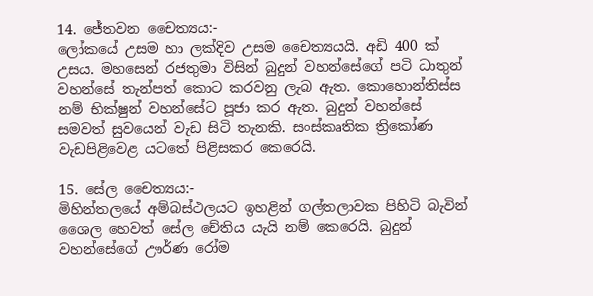14. ජේතවන චෛත්‍යය:-
ලෝකයේ උසම හා ලක්දිව උසම චෛත්‍යයයි. අඩි 400 ක් උසය. මහසෙන් රජතුමා විසින් බුදුන් වහන්සේගේ පටි ධාතුන් වහන්සේ තැන්පත් කොට කරවනු ලැබ ඇත. කොහොන්තිස්ස නම් භික්ෂුන් වහන්සේට පූජා කර ඇත. බුදුන් වහන්සේ සමවත් සුවයෙන් වැඩ සිටි තැනකි. සංස්කෘතික ත්‍රිකෝණ වැඩපිළිවෙළ යටතේ පිළිසකර කෙරෙයි.

15. සේල චෛත්‍යය:-
මිහින්තලයේ අම්බස්ථලයට ඉහළින් ගල්තලාවක පිහිටි බැවින් ශෛල හෙවත් සේල චේතිය යැයි නම් කෙරෙයි. බුදුන් වහන්සේගේ ඌර්ණ රෝම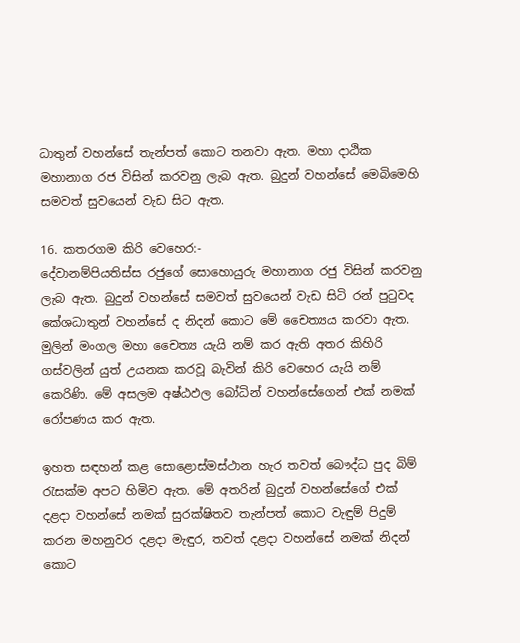ධාතුන් වහන්සේ තැන්පත් කොට තනවා ඇත. මහා දාඨික මහානාග රජ විසින් කරවනු ලැබ ඇත. බුදුන් වහන්සේ මෙබිමෙහි සමවත් සුවයෙන් වැඩ සිට ඇත.

16. කතරගම කිරි වෙහෙර:-
දේවානම්පියතිස්ස රජුගේ සොහොයුරු මහානාග රජු විසින් කරවනු ලැබ ඇත. බුදුන් වහන්සේ සමවත් සුවයෙන් වැඩ සිටි රන් පුටුවද කේශධාතුන් වහන්සේ ද නිදන් කොට මේ චෛත්‍යය කරවා ඇත. මුලින් මංගල මහා චෛත්‍ය යැයි නම් කර ඇති අතර කිහිරි ගස්වලින් යුත් උයනක කරවූ බැවින් කිරි වෙහෙර යැයි නම් කෙරිණි. මේ අසලම අෂ්ඨඵල බෝධින් වහන්සේගෙන් එක් නමක් රෝපණය කර ඇත.

ඉහත සඳහන් කළ සොළොස්මස්ථාන හැර තවත් බෞද්ධ පුද බිම් රැසක්ම අපට හිමිව ඇත. මේ අතරින් බුදුන් වහන්සේගේ එක් දළදා වහන්සේ නමක් සුරක්ෂිතව තැන්පත් කොට වැඳුම් පිදුම් කරන මහනුවර දළදා මැඳුර, තවත් දළදා වහන්සේ නමක් නිදන් කොට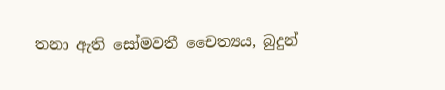තනා ඇති සෝමවතී චෛත්‍යය, බුදුන්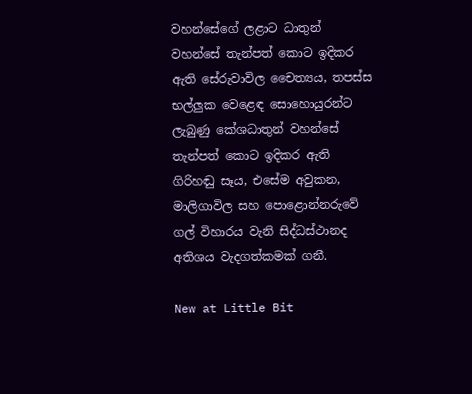වහන්සේගේ ලළාට ධාතුන් වහන්සේ තැන්පත් කොට ඉදිකර ඇති සේරුවාවිල චෛත්‍යය, තපස්ස භල්ලුක වෙළෙඳ සොහොයුරන්ට ලැබුණු කේශධාතුන් වහන්සේ තැන්පත් කොට ඉදිකර ඇති ගිරිහඬු සෑය, එසේම අවුකන, මාලිගාවිල සහ පොළොන්නරුවේ ගල් විහාරය වැනි සිද්ධස්ථානද අතිශය වැදගත්කමක් ගනී.

New at Little Bit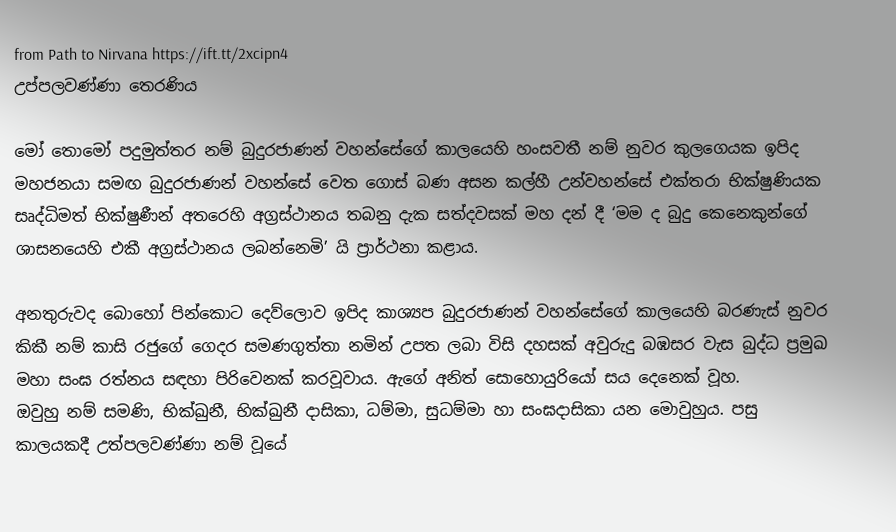from Path to Nirvana https://ift.tt/2xcipn4
උප්පලවණ්ණා තෙරණිය

මෝ තොමෝ පදුමුත්තර නම් බුදුරජාණන් වහන්සේගේ කාලයෙහි හංසවතී නම් නුවර කුලගෙයක ඉපිද මහජනයා සමඟ බුදුරජාණන් වහන්සේ වෙත ගොස් බණ අසන කල්හී උන්වහන්සේ එක්තරා භික්ෂුණියක සෘද්ධිමත් භික්ෂුණීන් අතරෙහි අග්‍රස්ථානය තබනු දැක සත්දවසක් මහ දන් දී ‘මම ද බුදු කෙනෙකුන්ගේ ශාසනයෙහි එකී අග්‍රස්ථානය ලබන්නෙමි’ යි ප්‍රාර්ථනා කළාය.

අනතුරුවද බොහෝ පින්කොට දෙව්ලොව ඉපිද කාශ්‍යප බුදුරජාණන් වහන්සේගේ කාලයෙහි බරණැස් නුවර කිකී නම් කාසි රජුගේ ගෙදර සමණගුත්තා නමින් උපත ලබා විසි දහසක් අවුරුදු බඹසර වැස බුද්ධ ප්‍රමුඛ මහා සංඝ රත්නය සඳහා පිරිවෙනක් කරවූවාය. ඇගේ අනිත් සොහොයුරියෝ සය දෙනෙක් වූහ.
ඔවුහු නම් සමණි, භික්ඛුනී, භික්ඛුනී දාසිකා, ධම්මා, සුධම්මා හා සංඝදාසිකා යන මොවුහුය. පසු කාලයකදී උත්පලවණ්ණා නම් වූයේ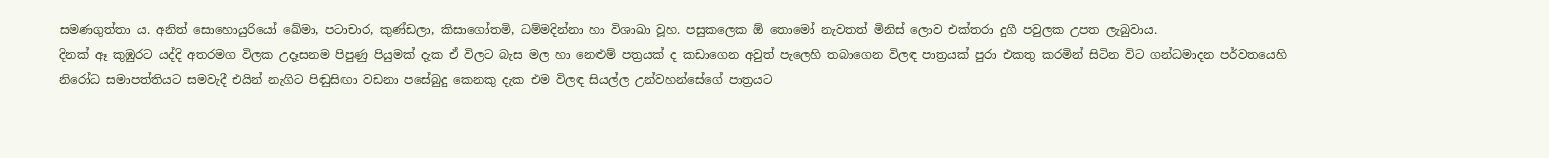සමණගුත්තා ය. අනිත් සොහොයුරියෝ ඛේමා, පටාචාර, කුණ්ඩලා, කිසාගෝතමි, ධම්මදින්නා හා විශාඛා වූහ. පසුකලෙක ඕ තොමෝ නැවතත් මිනිස් ලොව එක්තරා දුගී පවුලක උපත ලැබුවාය.
දිනක් ඈ කුඹුරට යද්දි අතරමග විලක උදෑසනම පිපුණු පියුමක් දැක ඒ විලට බැස මල හා නෙළුම් පත්‍රයක් ද කඩාගෙන අවුත් පැලෙහි තබාගෙන විලඳ පාත්‍රයක් පුරා එකතු කරමින් සිටින විට ගන්ධමාදන පර්වතයෙහි නිරෝධ සමාපත්තියට සමවැදී එයින් නැගිට පිඬුසිඟා වඩනා පසේබුදු කෙනකු දැක එම විලඳ සියල්ල උන්වහන්සේගේ පාත්‍රයට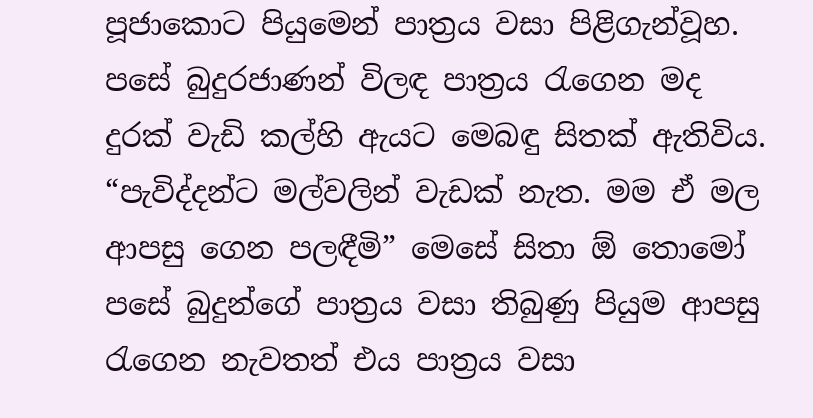පූජාකොට පියුමෙන් පාත්‍රය වසා පිළිගැන්වූහ.
පසේ බුදුරජාණන් විලඳ පාත්‍රය රැගෙන මද දුරක් වැඩි කල්හි ඇයට මෙබඳු සිතක් ඇතිවිය. “පැවිද්දන්ට මල්වලින් වැඩක් නැත. මම ඒ මල ආපසු ගෙන පලඳීමි” මෙසේ සිතා ඕ තොමෝ පසේ බුදුන්ගේ පාත්‍රය වසා තිබුණු පියුම ආපසු රැගෙන නැවතත් එය පාත්‍රය වසා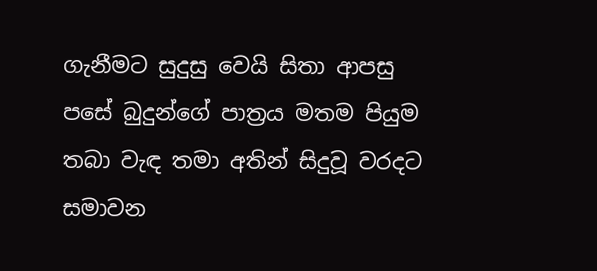ගැනීමට සුදුසු වෙයි සිතා ආපසු පසේ බුදුන්ගේ පාත්‍රය මතම පියුම තබා වැඳ තමා අතින් සිදුවූ වරදට සමාවන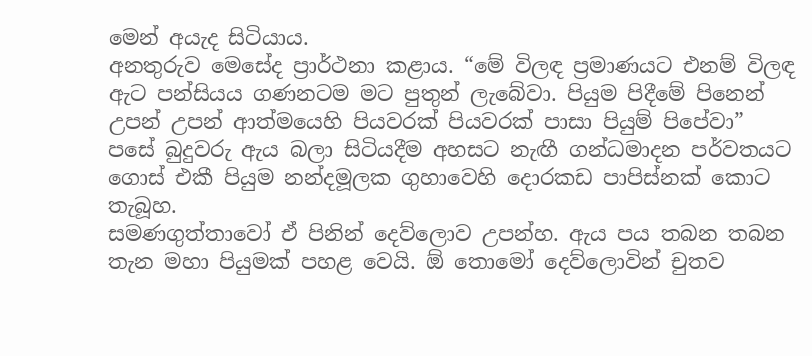මෙන් අයැද සිටියාය.
අනතුරුව මෙසේද ප්‍රාර්ථනා කළාය. “මේ විලඳ ප්‍රමාණයට එනම් විලඳ ඇට පන්සියය ගණනටම මට පුතුන් ලැබේවා. පියුම පිදීමේ පිනෙන් උපන් උපන් ආත්මයෙහි පියවරක් පියවරක් පාසා පියුම් පිපේවා” පසේ බුදුවරු ඇය බලා සිටියදීම අහසට නැඟී ගන්ධමාදන පර්වතයට ගොස් එකී පියුම නන්දමූලක ගුහාවෙහි දොරකඩ පාපිස්නක් කොට තැබූහ.
සමණගුත්තාවෝ ඒ පිනින් දෙව්ලොව උපන්හ. ඇය පය තබන තබන තැන මහා පියුමක් පහළ වෙයි. ඕ තොමෝ දෙව්ලොවින් චුතව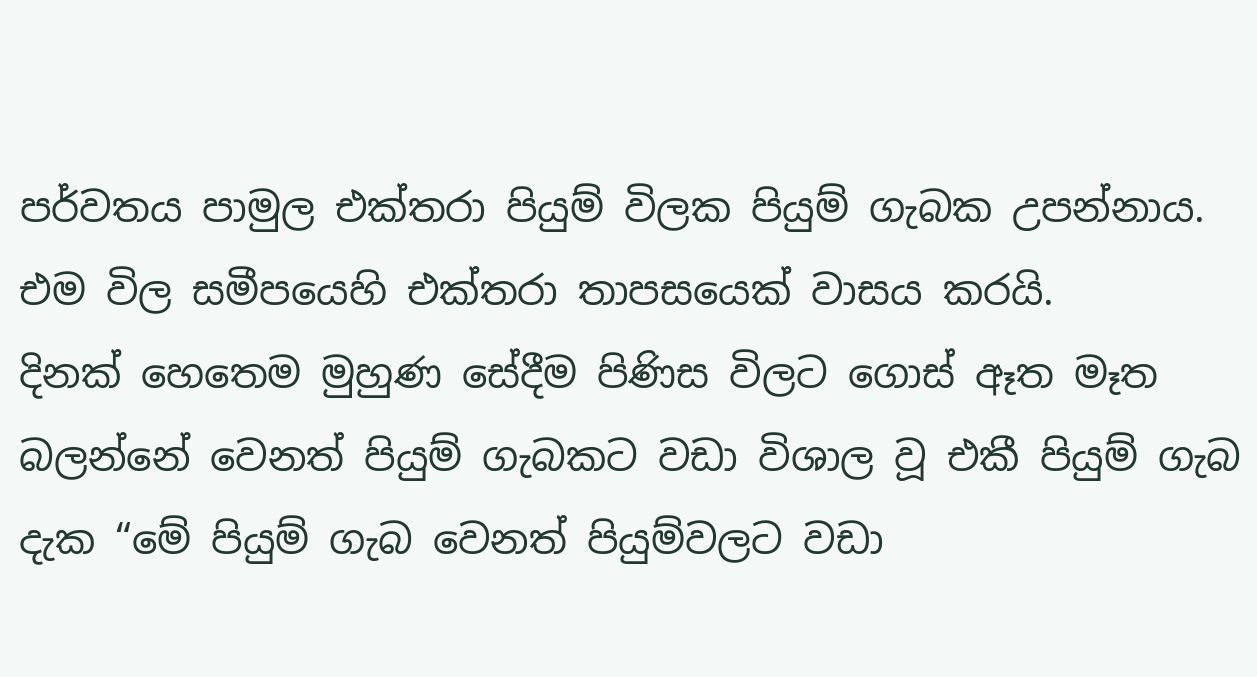පර්වතය පාමුල එක්තරා පියුම් විලක පියුම් ගැබක උපන්නාය. එම විල සමීපයෙහි එක්තරා තාපසයෙක් වාසය කරයි.
දිනක් හෙතෙම මුහුණ සේදීම පිණිස විලට ගොස් ඈත මෑත බලන්නේ වෙනත් පියුම් ගැබකට වඩා විශාල වූ එකී පියුම් ගැබ දැක “මේ පියුම් ගැබ වෙනත් පියුම්වලට වඩා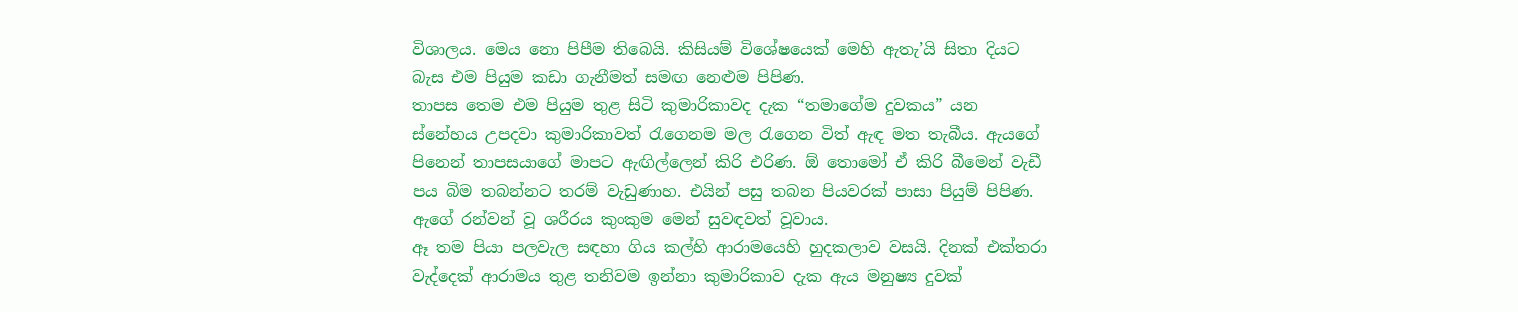විශාලය. මෙය නො පිපීම තිබෙයි. කිසියම් විශේෂයෙක් මෙහි ඇතැ’යි සිතා දියට බැස එම පියුම කඩා ගැනීමත් සමඟ නෙළුම පිපිණ.
තාපස තෙම එම පියුම තුළ සිටි කුමාරිකාවද දැක “තමාගේම දුවකය” යන ස්නේහය උපදවා කුමාරිකාවත් රැගෙනම මල රැගෙන විත් ඇඳ මත තැබීය. ඇයගේ පිනෙන් තාපසයාගේ මාපට ඇඟිල්ලෙන් කිරි එරිණ. ඕ තොමෝ ඒ කිරි බීමෙන් වැඩී පය බිම තබන්නට තරම් වැඩුණාහ. එයින් පසු තබන පියවරක් පාසා පියුම් පිපිණ. ඇගේ රන්වන් වූ ශරීරය කුංකුම මෙන් සුවඳවත් වූවාය.
ඈ තම පියා පලවැල සඳහා ගිය කල්හි ආරාමයෙහි හුදකලාව වසයි. දිනක් එක්තරා වැද්දෙක් ආරාමය තුළ තනිවම ඉන්නා කුමාරිකාව දැක ඇය මනුෂ්‍ය දුවක්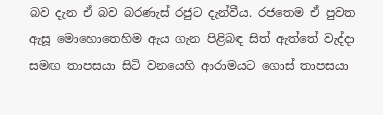බව දැන ඒ බව බරණැස් රජුට දැන්වීය. රජතෙම ඒ පුවත ඇසූ මොහොතෙහිම ඇය ගැන පිළිබඳ සිත් ඇත්තේ වැද්දා සමඟ තාපසයා සිටි වනයෙහි ආරාමයට ගොස් තාපසයා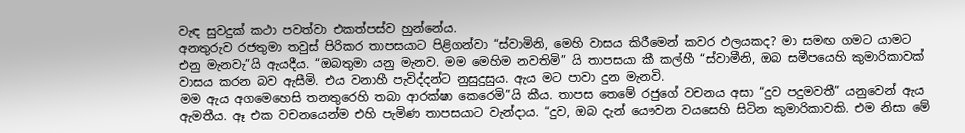වැඳ සුවදුක් කථා පවත්වා එකත්පස්ව හුන්නේය.
අනතුරුව රජතුමා තවුස් පිරිකර තාපසයාට පිළිගන්වා “ස්වාමිනි, මෙහි වාසය කිරීමෙන් කවර ඵලයකද? මා සමඟ ගමට යාමට එනු මැනවැ”යි ඇයදීය. “ඔබතුමා යනු මැනව. මම මෙහිම නවතිමි” යි තාපසයා කී කල්හී “ස්වාමීනි, ඔබ සමීපයෙහි කුමාරිකාවක් වාසය කරන බව ඇසීමි. එය වනාහී පැවිද්දන්ට නුසුදුසුය. ඇය මට පාවා දුන මැනවි.
මම ඇය අගමෙහෙසි තනතුරෙහි තබා ආරක්ෂා කෙරෙමි”යි කීය. තාපස තෙමේ රජුගේ වචනය අසා “දුව පදුමවතී” යනුවෙන් ඇය ඇමතීය. ඈ එක වචනයෙන්ම එහි පැමිණ තාපසයාට වැන්දාය. “දුව, ඔබ දැන් යෞවන වයසෙහි සිටින කුමාරිකාවකි. එම නිසා මේ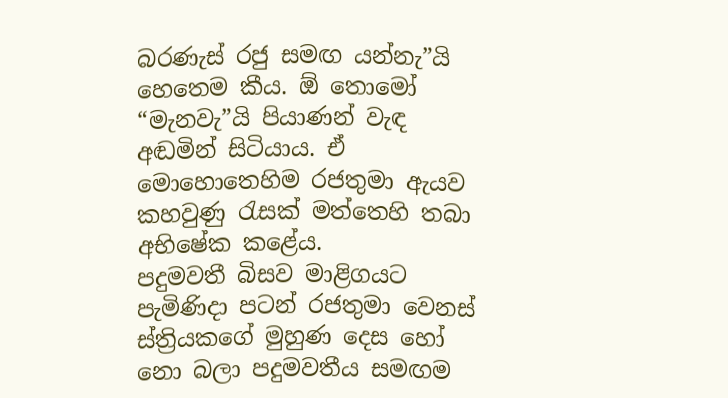බරණැස් රජු සමඟ යන්නැ”යි හෙතෙම කීය. ඕ තොමෝ “මැනවැ”යි පියාණන් වැඳ අඬමින් සිටියාය. ඒ මොහොතෙහිම රජතුමා ඇයව කහවුණු රැසක් මත්තෙහි තබා අභිෂේක කළේය.
පදුමවතී බිසව මාළිගයට පැමිණිදා පටන් රජතුමා වෙනස් ස්ත්‍රියකගේ මුහුණ දෙස හෝ නො බලා පදුමවතීය සමඟම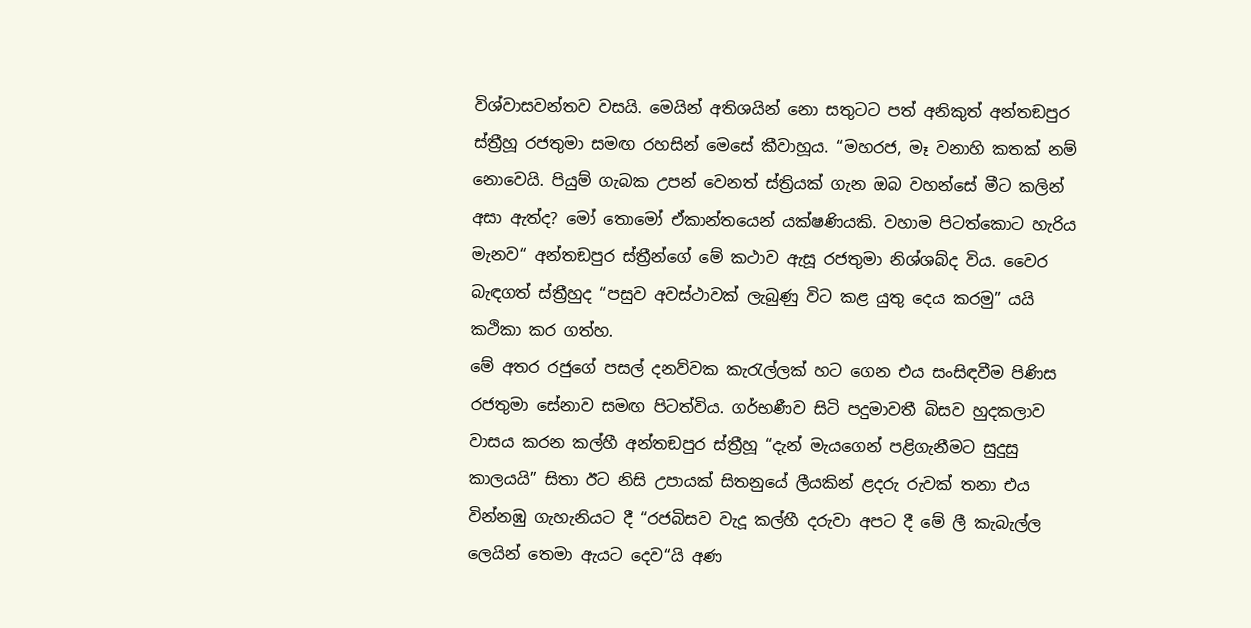විශ්වාසවන්තව වසයි. මෙයින් අතිශයින් නො සතුටට පත් අනිකුත් අන්තඞපුර ස්ත්‍රීහූ රජතුමා සමඟ රහසින් මෙසේ කීවාහූය. “මහරජ, මෑ වනාහි කතක් නම් නොවෙයි. පියුම් ගැබක උපන් වෙනත් ස්ත්‍රියක් ගැන ඔබ වහන්සේ මීට කලින් අසා ඇත්ද? මෝ තොමෝ ඒකාන්තයෙන් යක්ෂණියකි. වහාම පිටත්කොට හැරිය මැනව“ අන්තඞපුර ස්ත්‍රීන්ගේ මේ කථාව ඇසූ රජතුමා නිශ්ශබ්ද විය. වෛර බැඳගත් ස්ත්‍රීහුද “පසුව අවස්ථාවක් ලැබුණු විට කළ යුතු දෙය කරමු” යයි කථිකා කර ගත්හ.
මේ අතර රජුගේ පසල් දනව්වක කැරැල්ලක් හට ගෙන එය සංසිඳවීම පිණිස රජතුමා සේනාව සමඟ පිටත්විය. ගර්භණීව සිටි පදුමාවතී බිසව හුදකලාව වාසය කරන කල්හී අන්තඞපුර ස්ත්‍රීහූ “දැන් මැයගෙන් පළිගැනීමට සුදුසු කාලයයි” සිතා ඊට නිසි උපායක් සිතනුයේ ලීයකින් ළදරු රුවක් තනා එය වින්නඹු ගැහැනියට දී “රජබිසව වැදූ කල්හී දරුවා අපට දී මේ ලී කැබැල්ල ලෙයින් තෙමා ඇයට දෙව“යි අණ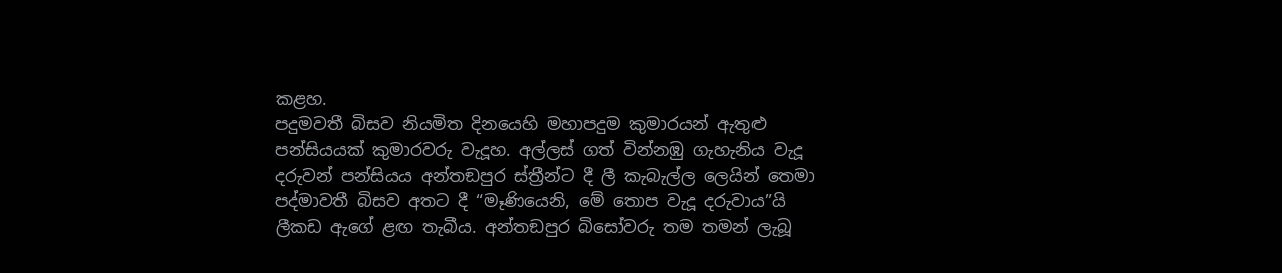කළහ.
පදුමවතී බිසව නියමිත දිනයෙහි මහාපදුම කුමාරයන් ඇතුළු පන්සියයක් කුමාරවරු වැදූහ. අල්ලස් ගත් වින්නඹු ගැහැනිය වැදූ දරුවන් පන්සියය අන්තඞපුර ස්ත්‍රීන්ට දී ලී කැබැල්ල ලෙයින් තෙමා පද්මාවතී බිසව අතට දී “මෑණියෙනි, මේ තොප වැදූ දරුවාය”යි ලීකඩ ඇගේ ළඟ තැබීය. අන්තඞපුර බිසෝවරු තම තමන් ලැබූ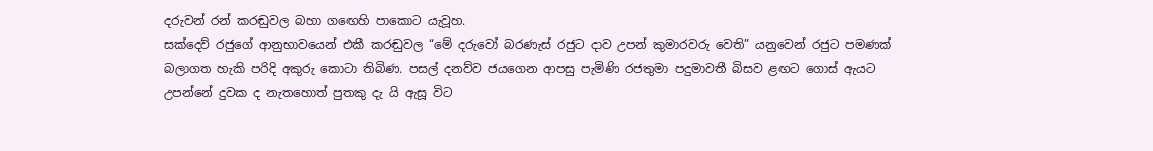දරුවන් රන් කරඬුවල බහා ගඟෙහි පාකොට යැවූහ.
සක්දෙව් රජුගේ ආනුභාවයෙන් එකී කරඬුවල “මේ දරුවෝ බරණැස් රජුට දාව උපන් කුමාරවරු වෙති” යනුවෙන් රජුට පමණක් බලාගත හැකි පරිදි අකුරු කොටා තිබිණ. පසල් දනව්ව ජයගෙන ආපසු පැමිණි රජතුමා පදුමාවතී බිසව ළඟට ගොස් ඇයට උපන්නේ දුවක ද නැතහොත් පුතකු දැ යි ඇසූ විට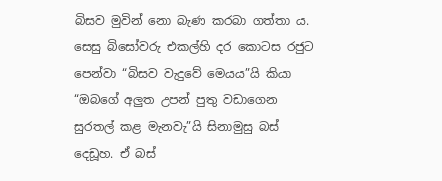බිසව මුවින් නො බැණ කරබා ගත්තා ය.
සෙසු බිසෝවරු එකල්හි දර කොටස රජුට පෙන්වා “බිසව වැදුවේ මෙයය”යි කියා “ඔබගේ අලුත උපන් පුතු වඩාගෙන සුරතල් කළ මැනවැ”යි සිනාමුසු බස් දෙඩූහ. ඒ බස්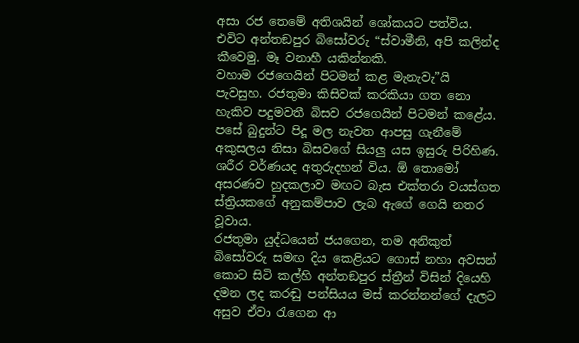අසා රජ තෙමේ අතිශයින් ශෝකයට පත්විය. එවිට අන්තඞපුර බිසෝවරු “ස්වාමීනි, අපි කලින්ද කීවෙමු. මෑ වනාහී යකින්නකි.
වහාම රජගෙයින් පිටමන් කළ මැනැවැ”යි පැවසුහ. රජතුමා කිසිවක් කරකියා ගත නො හැකිව පදුමවතී බිසව රජගෙයින් පිටමන් කළේය. පසේ බුදුන්ට පිදූ මල නැවත ආපසු ගැනීමේ අකුසලය නිසා බිසවගේ සියලු යස ඉසුරු පිරිහිණ. ශරීර වර්ණයද අතුරුදහන් විය. ඕ තොමෝ අසරණව හුදකලාව මඟට බැස එක්තරා වයස්ගත ස්ත්‍රියකගේ අනුකම්පාව ලැබ ඇගේ ගෙයි නතර වූවාය.
රජතුමා යුද්ධයෙන් ජයගෙන, තම අනිකුත් බිසෝවරු සමඟ දිය කෙළියට ගොස් නහා අවසන් කොට සිටි කල්හි අන්තඞපුර ස්ත්‍රීන් විසින් දියෙහි දමන ලද කරඬු පන්සියය මස් කරන්නන්ගේ දැලට අසුව ඒවා රැගෙන ආ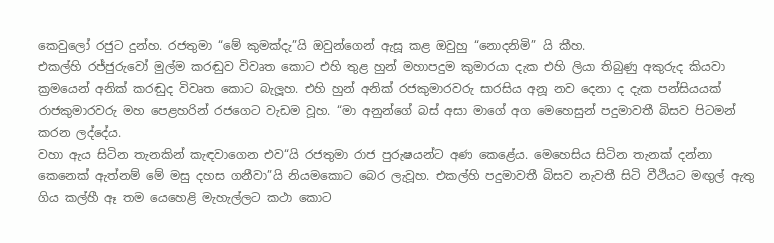කෙවුලෝ රජුට දුන්හ. රජතුමා “මේ කුමක්දැ”යි ඔවුන්ගෙන් ඇසූ කළ ඔවුහු “නොදනිමි” යි කීහ.
එකල්හි රජ්ජුරුවෝ මුල්ම කරඬුව විවෘත කොට එහි තුළ හුන් මහාපදුම කුමාරයා දැක එහි ලියා තිබුණු අකුරුද කියවා ක්‍රමයෙන් අනික් කරඬුද විවෘත කොට බැලූහ. එහි හුන් අනික් රජකුමාරවරු සාරසිය අනූ නව දෙනා ද දැක පන්සියයක් රාජකුමාරවරු මහ පෙළහරින් රජගෙට වැඩම වූහ. “මා අනුන්ගේ බස් අසා මාගේ අග මෙහෙසුන් පදුමාවතී බිසව පිටමන් කරන ලද්දේය.
වහා ඇය සිටින තැනකින් කැඳවාගෙන එව“යි රජතුමා රාජ පුරුෂයන්ට අණ කෙළේය. මෙහෙසිය සිටින තැනක් දන්නා කෙනෙක් ඇත්නම් මේ මසු දහස ගනීවා”යි නියමකොට බෙර ලැවූහ. එකල්හි පදුමාවතී බිසව නැවතී සිටි වීථියට මඟුල් ඇතු ගිය කල්හී ඈ තම යෙහෙළි මැහැල්ලට කථා කොට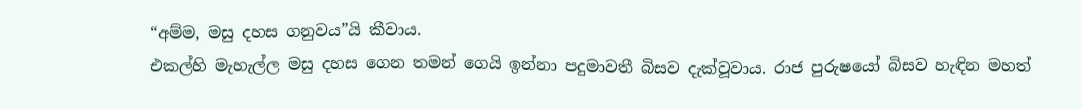“අම්ම, මසු දහස ගනුවය”යි කීවාය.
එකල්හි මැහැල්ල මසු දහස ගෙන තමන් ගෙයි ඉන්නා පදුමාවතී බිසව දැක්වූවාය. රාජ පුරුෂයෝ බිසව හැඳින මහත්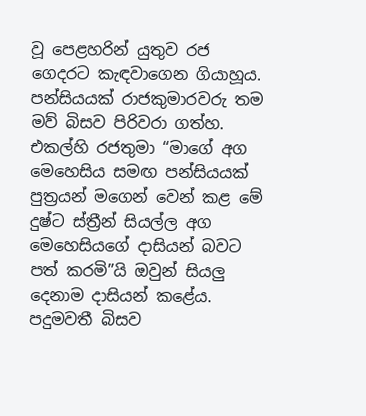වූ පෙළහරින් යුතුව රජ ගෙදරට කැඳවාගෙන ගියාහූය. පන්සියයක් රාජකුමාරවරු තම මව් බිසව පිරිවරා ගත්හ. එකල්හි රජතුමා “මාගේ අග මෙහෙසිය සමඟ පන්සියයක් පුත්‍රයන් මගෙන් වෙන් කළ මේ දුෂ්ට ස්ත්‍රීන් සියල්ල අග මෙහෙසියගේ දාසියන් බවට පත් කරමි”යි ඔවුන් සියලු දෙනාම දාසියන් කළේය. පදුමවතී බිසව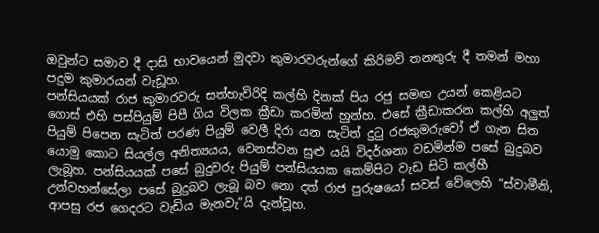ඔවුන්ට සමාව දී දාසි භාවයෙන් මුදවා කුමාරවරුන්ගේ කිරිමව් තනතුරු දී තමන් මහා පදුම කුමාරයන් වැඩූහ.
පන්සියයක් රාජ කුමාරවරු සත්හැවිරිදි කල්හි දිනක් පිය රජු සමඟ උයන් කෙළියට ගොස් එහි පස්පියුම් පිපී ගිය විලක ක්‍රීඩා කරමින් හුන්හ. එසේ ක්‍රීඩාකරන කල්හි අලුත් පියුම් පිපෙන සැටිත් පරණ පියුම් වෙලී දිරා යන සැටිත් දුටු රජකුමරුවෝ ඒ ගැන සිත යොමු කොට සියල්ල අනිත්‍යයය, වෙනස්වන සුළු යයි විදර්ශනා වඩමින්ම පසේ බුදුබව ලැබූහ. පන්සියයක් පසේ බුදුවරු පියුම් පන්සියයක කෙම්පිට වැඩ සිටි කල්හී උන්වහන්සේලා පසේ බුදුබව ලැබූ බව නො දත් රාජ පුරුෂයෝ සවස් වේලෙහි “ස්වාමීනි, ආපසු රජ ගෙදරට වැඩිය මැනවැ”යි දැන්වූහ.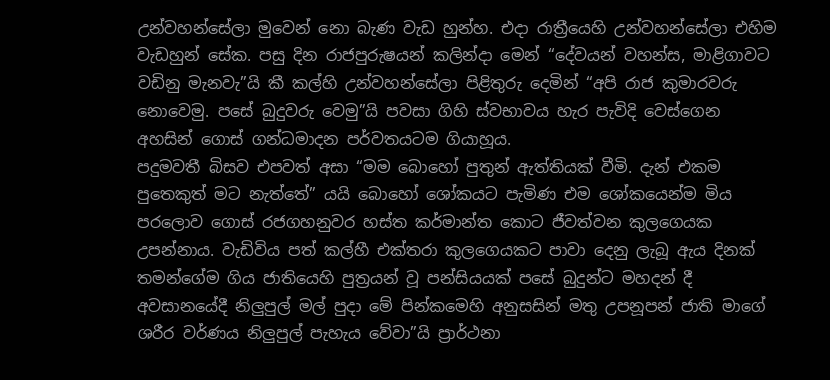උන්වහන්සේලා මුවෙන් නො බැණ වැඩ හුන්හ. එදා රාත්‍රීයෙහි උන්වහන්සේලා එහිම වැඩහුන් සේක. පසු දින රාජපුරුෂයන් කලින්දා මෙන් “දේවයන් වහන්ස, මාළිගාවට වඩිනු මැනවැ”යි කී කල්හි උන්වහන්සේලා පිළිතුරු දෙමින් “අපි රාජ කුමාරවරු නොවෙමු. පසේ බුදුවරු වෙමු”යි පවසා ගිහි ස්වභාවය හැර පැවිදි වෙස්ගෙන අහසින් ගොස් ගන්ධමාදන පර්වතයටම ගියාහූය.
පදුමවතී බිසව එපවත් අසා “මම බොහෝ පුතුන් ඇත්තියක් වීමි. දැන් එකම පුතෙකුත් මට නැත්තේ” යයි බොහෝ ශෝකයට පැමිණ එම ශෝකයෙන්ම මිය පරලොව ගොස් රජගහනුවර හස්ත කර්මාන්ත කොට ජීවත්වන කුලගෙයක උපන්නාය. වැඩිවිය පත් කල්හී එක්තරා කුලගෙයකට පාවා දෙනු ලැබූ ඇය දිනක් තමන්ගේම ගිය ජාතියෙහි පුත්‍රයන් වූ පන්සියයක් පසේ බුදුන්ට මහදන් දී අවසානයේදී නිලුපුල් මල් පුදා මේ පින්කමෙහි අනුසසින් මතු උපනූපන් ජාති මාගේ ශරීර වර්ණය නිලුපුල් පැහැය වේවා”යි ප්‍රාර්ථනා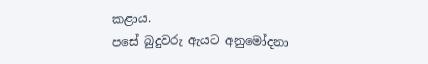කළාය.
පසේ බුදුවරු ඇයට අනුමෝදනා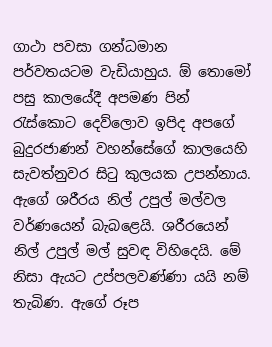ගාථා පවසා ගන්ධමාන පර්වතයටම වැඩියාහුය. ඕ තොමෝ පසු කාලයේදී අපමණ පින් රැස්කොට දෙව්ලොව ඉපිද අපගේ බුදුරජාණන් වහන්සේගේ කාලයෙහි සැවත්නුවර සිටු කුලයක උපන්නාය. ඇගේ ශරීරය නිල් උපුල් මල්වල වර්ණයෙන් බැබළෙයි. ශරීරයෙන් නිල් උපුල් මල් සුවඳ විහිදෙයි. මේ නිසා ඇයට උප්පලවණ්ණා යයි නම් තැබිණ. ඇගේ රූප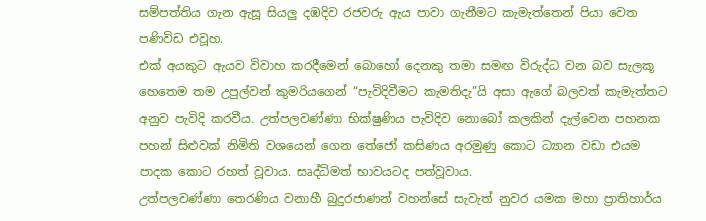සම්පත්තිය ගැන ඇසූ සියලු දඹදිව රජවරු ඇය පාවා ගැනීමට කැමැත්තෙන් පියා වෙත පණිවිඩ එවූහ.
එක් අයකුට ඇයව විවාහ කරදීමෙන් බොහෝ දෙනකු තමා සමඟ විරුද්ධ වන බව සැලකූ හෙතෙම තම උපුල්වන් කුමරියගෙන් “පැවිදිවීමට කැමතිදැ”යි අසා ඇගේ බලවත් කැමැත්තට අනුව පැවිදි කරවීය. උත්පලවණ්ණා භික්ෂුණිය පැවිදිව නොබෝ කලකින් දැල්වෙන පහනක පහන් සිළුවක් නිමිති වශයෙන් ගෙන තේජෝ කසිණය අරමුණු කොට ධ්‍යාන වඩා එයම පාදක කොට රහත් වූවාය. සෘද්ධිමත් භාවයටද පත්වූවාය.
උත්පලවණ්ණා තෙරණිය වනාහී බුදුරජාණන් වහන්සේ සැවැත් නුවර යමක මහා ප්‍රාතිහාර්ය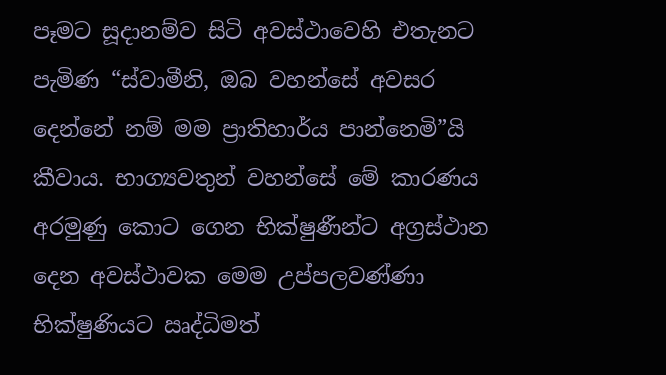පෑමට සූදානම්ව සිටි අවස්ථාවෙහි එතැනට පැමිණ “ස්වාමීනි, ඔබ වහන්සේ අවසර දෙන්නේ නම් මම ප්‍රාතිහාර්ය පාන්නෙමි”යි කීවාය. භාග්‍යවතුන් වහන්සේ මේ කාරණය අරමුණු කොට ගෙන භික්ෂුණීන්ට අග්‍රස්ථාන දෙන අවස්ථාවක මෙම උප්පලවණ්ණා භික්ෂුණියට ඍද්ධිමත්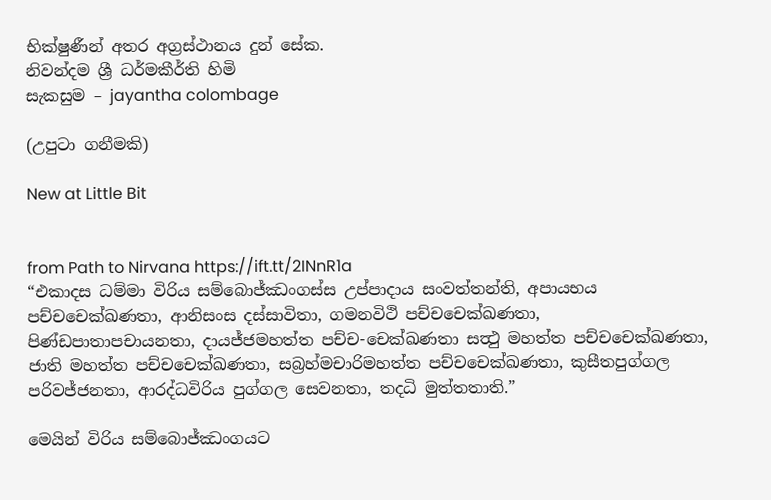භික්ෂුණීන් අතර අග්‍රස්ථානය දුන් සේක.
නිවන්දම ශ්‍රී ධර්මකීර්ති හිමි
සැකසුම – jayantha colombage

(උපුටා ගනීමකි)

New at Little Bit


from Path to Nirvana https://ift.tt/2INnR1a
“එකාදස ධම්මා විරිය සම්බොජ්ඣංගස්ස උප්පාදාය සංවත්තන්ති, අපායභය පච්චචෙක්ඛණතා, ආනිසංස දස්සාවිතා, ගමනවිථි පච්චචෙක්ඛණතා, පිණ්ඩපාතාපචායනතා, දායජ්ජමහත්ත පච්ච-චෙක්ඛණතා සත්‍ථු මහත්ත පච්චචෙක්ඛණතා, ජාති මහත්ත පච්චචෙක්ඛණතා, සබ්‍රහ්මචාරිමහත්ත පච්චචෙක්ඛණතා, කුසීතපුග්ගල පරිවජ්ජනතා, ආරද්ධවිරිය පුග්ගල සෙවනතා, තදධි මුත්තතාති.”

මෙයින් විරිය සම්බොජ්ඣංගයට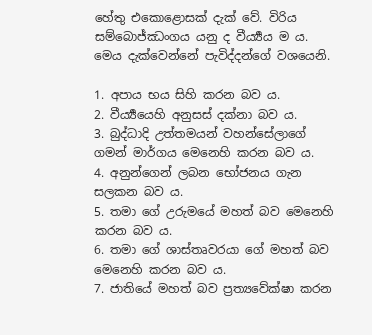හේතු එකොළොසක් දැක් වේ. විරිය සම්බොජ්ඣංගය යනු ද වීර්‍ය්‍යය ම ය. මෙය දැක්වෙන්නේ පැවිද්දන්ගේ වශයෙනි.

1. අපාය භය සිහි කරන බව ය.
2. වීර්‍ය්‍යයෙහි අනුසස් දක්නා බව ය.
3. බුද්ධාදි උත්තමයන් වහන්සේලාගේ ගමන් මාර්ගය මෙනෙහි කරන බව ය.
4. අනුන්ගෙන් ලබන භෝජනය ගැන සලකන බව ය.
5. තමා ගේ උරුමයේ මහත් බව මෙනෙහි කරන බව ය.
6. තමා ගේ ශාස්තෘවරයා ගේ මහත් බව මෙනෙහි කරන බව ය.
7. ජාතියේ මහත් බව ප්‍රත්‍යවේක්ෂා කරන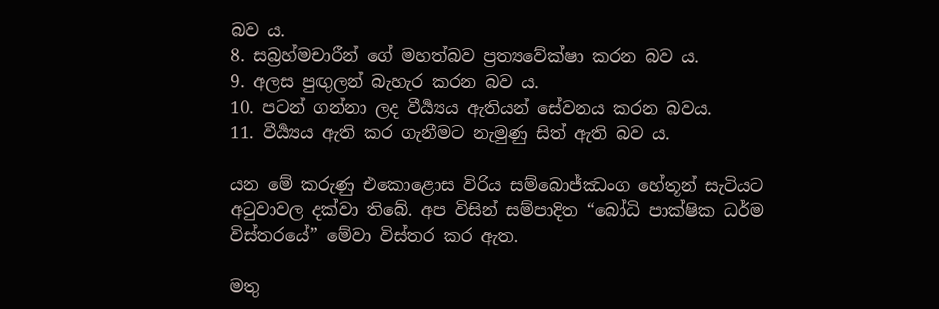බව ය.
8. සබ්‍රහ්මචාරීන් ගේ මහත්බව ප්‍රත්‍යවේක්ෂා කරන බව ය.
9. අලස පුඟුලන් බැහැර කරන බව ය.
10. පටන් ගන්නා ලද වීර්‍ය්‍යය ඇතියන් සේවනය කරන බවය.
11. වීර්‍ය්‍යය ඇති කර ගැනීමට නැමුණු සිත් ඇති බව ය.

යන මේ කරුණු එකොළොස විරිය සම්බොජ්ඣංග හේතූන් සැටියට අ‍ටුවාවල දක්වා තිබේ. අප විසින් සම්පාදිත “බෝධි පාක්ෂික ධර්ම විස්තරයේ” මේවා විස්තර කර ඇත.

මතු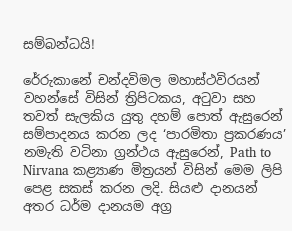සම්බන්ධයි!

රේරුකානේ චන්දවිමල මහාස්ථවිරයන් වහන්සේ විසින් ත්‍රිපිටකය, අටුවා සහ තවත් සැලකිය යුතු දහම් පොත් ඇසුරෙන් සම්පාදනය කරන ලද ‘පාරමිතා ප්‍රකරණය’ නමැති වටිනා ග්‍රන්ථය ඇසුරෙන්, Path to Nirvana කළ්‍යාණ මිත්‍රයන් විසින් මෙම ලිපි පෙළ සකස් කරන ලදි. සියළු දානයන් අතර ධර්ම දානයම අග්‍ර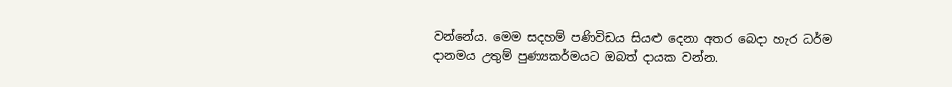වන්නේය. මෙම සදහම් පණිවිඩය සියළු දෙනා අතර බෙදා හැර ධර්ම දානමය උතුම් පුණ්‍යකර්මයට ඔබත් දායක වන්න.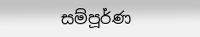සම්පූර්ණ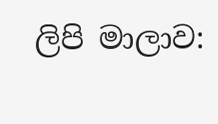ලිපි මාලාව: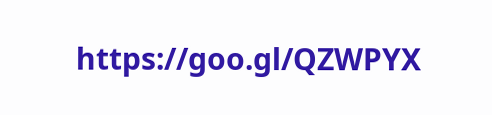https://goo.gl/QZWPYX